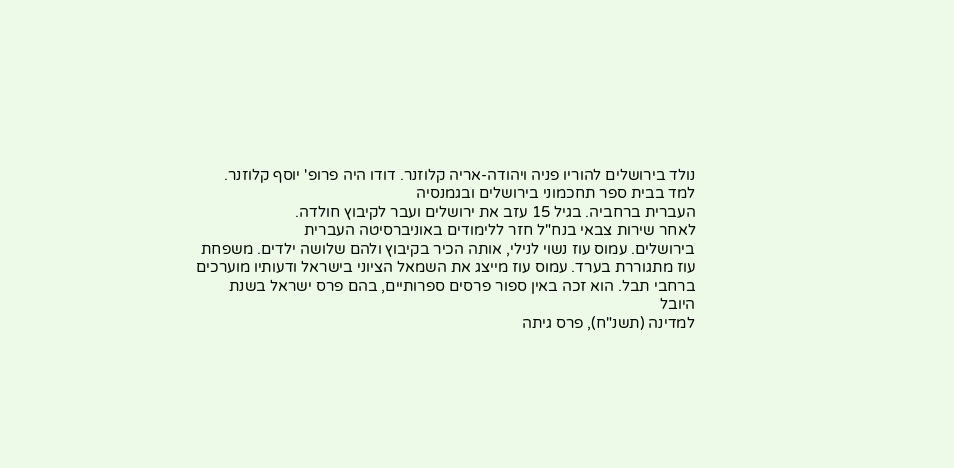נולד בירושלים להוריו פניה ויהודה-אריה קלוזנר. דודו היה פרופ' יוסף קלוזנר. למד בבית ספר תחכמוני בירושלים ובגמנסיה
העברית ברחביה. בגיל 15 עזב את ירושלים ועבר לקיבוץ חולדה.
לאחר שירות צבאי בנח"ל חזר ללימודים באוניברסיטה העברית
בירושלים. עמוס עוז נשוי לנילי, אותה הכיר בקיבוץ ולהם שלושה ילדים. משפחת
עוז מתגוררת בערד. עמוס עוז מייצג את השמאל הציוני בישראל ודעותיו מוערכים
ברחבי תבל. הוא זכה באין ספור פרסים ספרותיים, בהם פרס ישראל בשנת היובל
למדינה (תשנ"ח), פרס גיתה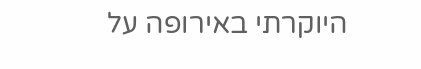היוקרתי באירופה על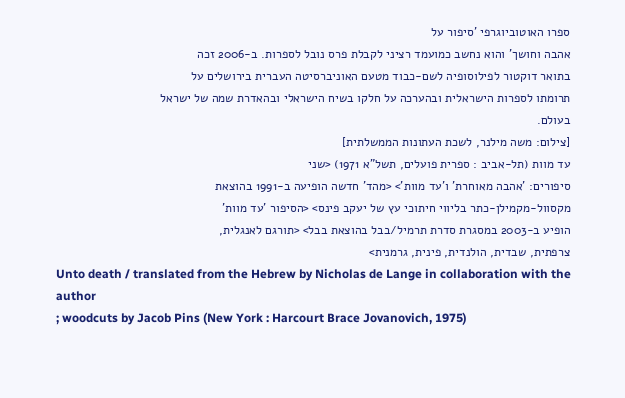ספרו האוטוביוגרפי 'סיפור על
אהבה וחושך' והוא נחשב כמועמד רציני לקבלת פרס נובל לספרות. ב-2006 זכה
בתואר דוקטור לפילוסופיה לשם-כבוד מטעם האוניברסיטה העברית בירושלים על
תרומתו לספרות הישראלית ובהערכה על חלקו בשיח הישראלי ובהאדרת שמה של ישראל
בעולם.
[צילום: משה מילנר, לשכת העתונות הממשלתית]
עד מוות (תל-אביב : ספרית פועלים, תשל"א 1971) <שני
סיפורים: 'אהבה מאוחרת' ו'עד מוות'> <מהד' חדשה הופיעה ב-1991 בהוצאת
מקסוול-מקמילן-כתר בליווי חיתוכי עץ של יעקב פינס> <הסיפור 'עד מוות'
הופיע ב-2003 במסגרת סדרת תרמיל/בבל בהוצאת בבל> <תורגם לאנגלית,
צרפתית, שבדית, הולנדית, פינית, גרמנית>
Unto death / translated from the Hebrew by Nicholas de Lange in collaboration with the author
; woodcuts by Jacob Pins (New York : Harcourt Brace Jovanovich, 1975)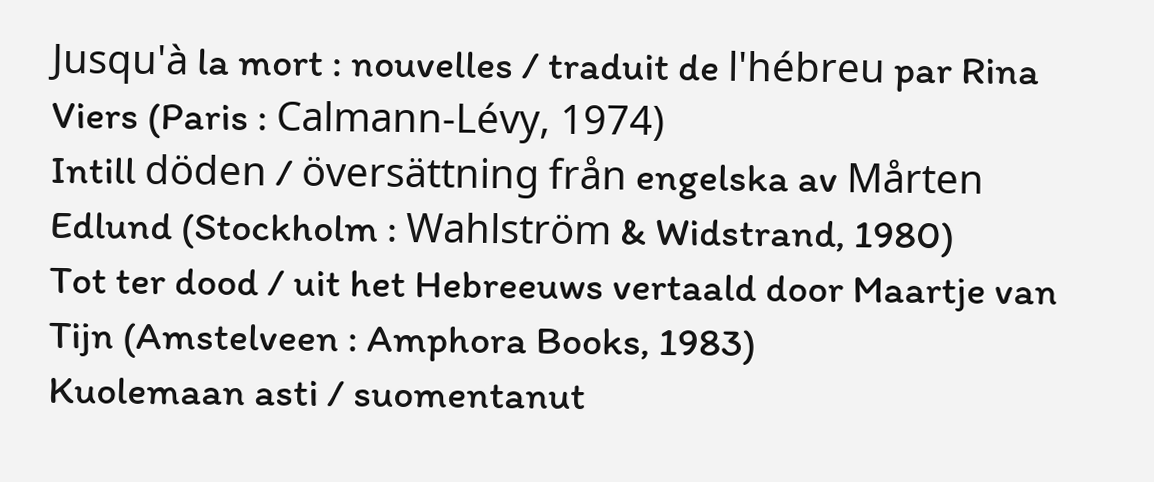Jusqu'à la mort : nouvelles / traduit de l'hébreu par Rina Viers (Paris : Calmann-Lévy, 1974)
Intill döden / översättning från engelska av Mårten Edlund (Stockholm : Wahlström & Widstrand, 1980)
Tot ter dood / uit het Hebreeuws vertaald door Maartje van Tijn (Amstelveen : Amphora Books, 1983)
Kuolemaan asti / suomentanut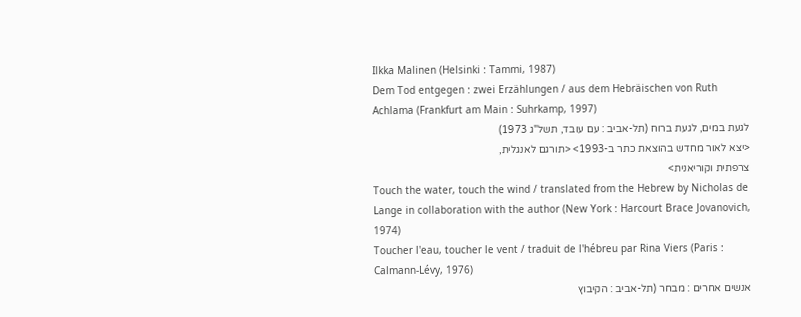Ilkka Malinen (Helsinki : Tammi, 1987)
Dem Tod entgegen : zwei Erzählungen / aus dem Hebräischen von Ruth Achlama (Frankfurt am Main : Suhrkamp, 1997)
לגעת במים, לגעת ברוח (תל-אביב : עם עובד, תשל"ג 1973)
<יצא לאור מחדש בהוצאת כתר ב-1993> <תורגם לאנגלית,
צרפתית וקוריאנית>
Touch the water, touch the wind / translated from the Hebrew by Nicholas de Lange in collaboration with the author (New York : Harcourt Brace Jovanovich, 1974)
Toucher l'eau, toucher le vent / traduit de l'hébreu par Rina Viers (Paris : Calmann-Lévy, 1976)
אנשים אחרים : מבחר (תל-אביב : הקיבוץ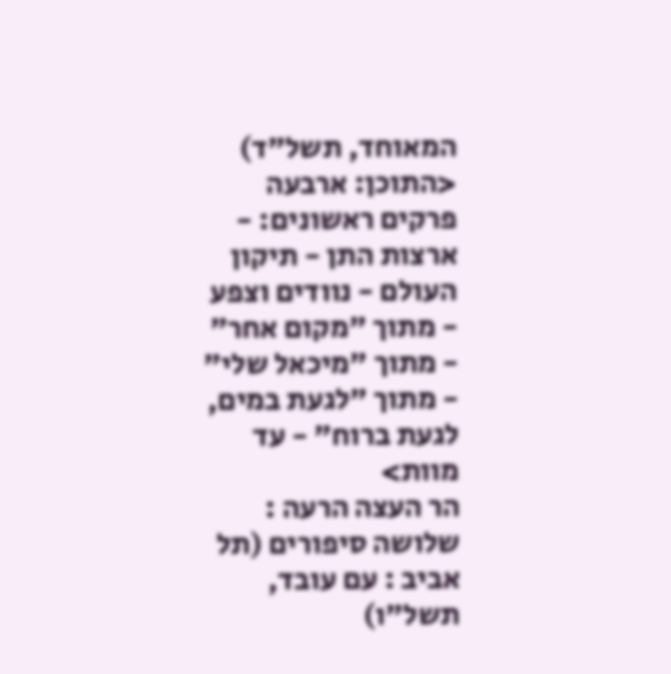המאוחד, תשל"ד)
<התוכן: ארבעה פרקים ראשונים: - ארצות התן - תיקון העולם - נוודים וצפע - מתוך "מקום אחר" - מתוך "מיכאל שלי" - מתוך "לגעת במים, לגעת ברוח" - עד מוות>
הר העצה הרעה : שלושה סיפורים (תל אביב : עם עובד, תשל"ו)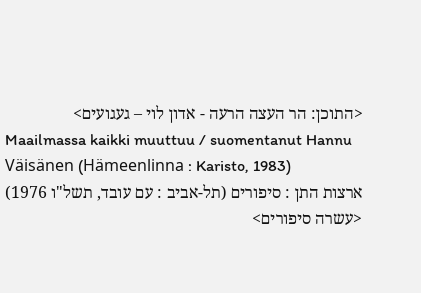<התוכן: הר העצה הרעה - אדון לוי – געגועים>
Maailmassa kaikki muuttuu / suomentanut Hannu Väisänen (Hämeenlinna : Karisto, 1983)
ארצות התן : סיפורים (תל-אביב : עם עובד, תשל"ו 1976)
<עשרה סיפורים>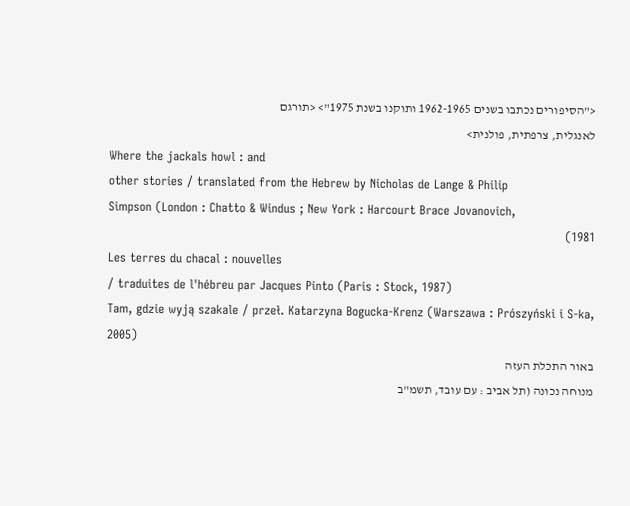<"הסיפורים נכתבו בשנים 1962-1965 ותוקנו בשנת 1975"> <תורגם
לאנגלית, צרפתית, פולנית>
Where the jackals howl : and
other stories / translated from the Hebrew by Nicholas de Lange & Philip
Simpson (London : Chatto & Windus ; New York : Harcourt Brace Jovanovich,
1981)
Les terres du chacal : nouvelles
/ traduites de l'hébreu par Jacques Pinto (Paris : Stock, 1987)
Tam, gdzie wyją szakale / przeł. Katarzyna Bogucka-Krenz (Warszawa : Prószyński i S-ka, 2005)
באור התכלת העזה
מנוחה נכונה (תל אביב : עם עובד, תשמ"ב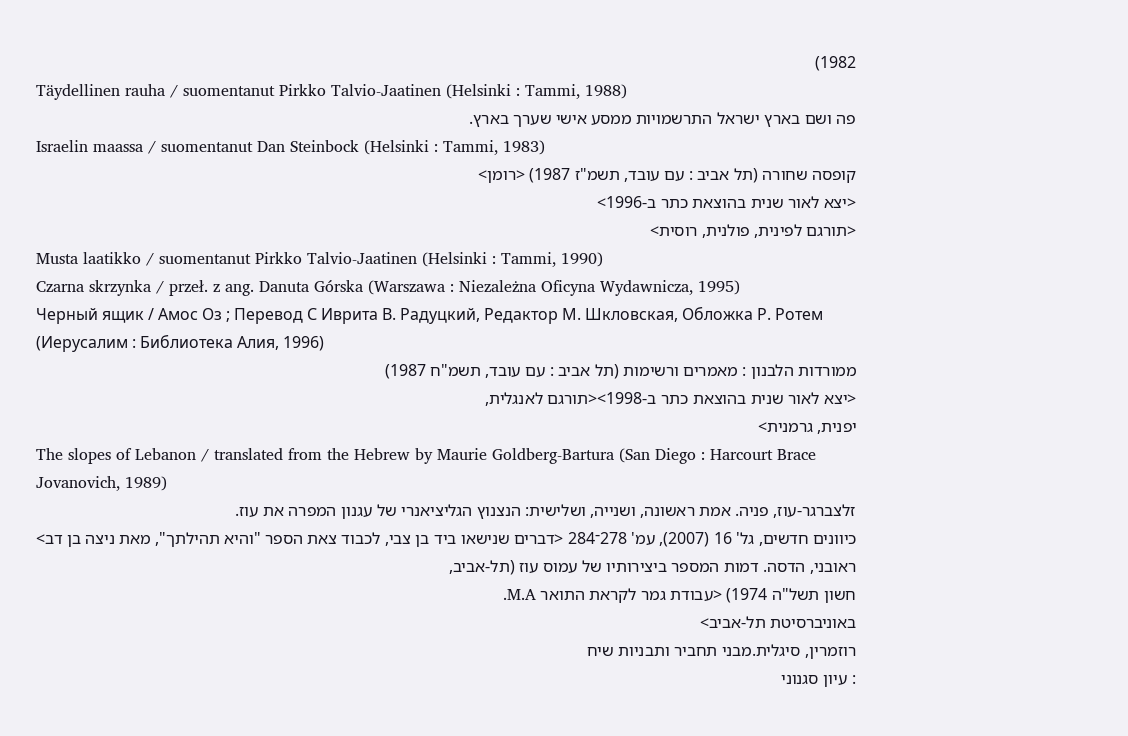1982)
Täydellinen rauha / suomentanut Pirkko Talvio-Jaatinen (Helsinki : Tammi, 1988)
פה ושם בארץ ישראל התרשמויות ממסע אישי שערך בארץ.
Israelin maassa / suomentanut Dan Steinbock (Helsinki : Tammi, 1983)
קופסה שחורה (תל אביב : עם עובד, תשמ"ז 1987) <רומן>
<יצא לאור שנית בהוצאת כתר ב-1996>
<תורגם לפינית, פולנית, רוסית>
Musta laatikko / suomentanut Pirkko Talvio-Jaatinen (Helsinki : Tammi, 1990)
Czarna skrzynka / przeł. z ang. Danuta Górska (Warszawa : Niezależna Oficyna Wydawnicza, 1995)
Черный ящик / Амос Оз ; Перевод С Иврита В. Радуцкий, Редактор М. Шкловская, Обложка Р. Ротем (Иерусалим : Библиотека Алия, 1996)
ממורדות הלבנון : מאמרים ורשימות (תל אביב : עם עובד, תשמ"ח 1987)
<יצא לאור שנית בהוצאת כתר ב-1998><תורגם לאנגלית,
יפנית, גרמנית>
The slopes of Lebanon / translated from the Hebrew by Maurie Goldberg-Bartura (San Diego : Harcourt Brace Jovanovich, 1989)
זלצברגר-עוז, פניה. אמת ראשונה, ושנייה, ושלישית: הנצנוץ הגליציאנרי של עגנון המפרה את עוז.
כיוונים חדשים, גל' 16 (2007), עמ' 278־284 <דברים שנישאו ביד בן צבי, לכבוד צאת הספר "והיא תהילתך", מאת ניצה בן דב>
ראובני, הדסה. דמות המספר ביצירותיו של עמוס עוז (תל-אביב,
חשון תשל"ה 1974) <עבודת גמר לקראת התואר M.A.
באוניברסיטת תל-אביב>
רוזמרין, סיגלית.מבני תחביר ותבניות שיח
: עיון סגנוני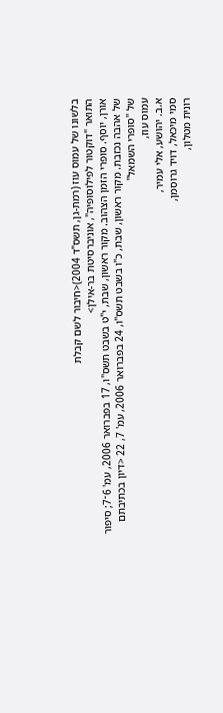בלשונו של עמוס עוז (רמת-גן, תשס"ד 2004)<חיבור לשם קבלת
התואר "דוקטור לפילוסופיה", אוניברסיטת בר-אילן>
אורן, יוסף. סופרי הזמן הצהוב. מקור ראשון, שבת, י"ט בשבט תשס"ו, 17 בפברואר 2006, עמ' 6־7; סיפור של אהבה נכזבת. מקור ראשון, שבת, כ"ו בשבט תשס"ו, 24 בפברואר 2006, עמ' 7, 22 <דיון בכתיבתם של "סופרי השמאל"
עמוס עוז,
א.ב. יהושע, אלי עמיר,
סמי מיכאל, דויד גרוסמן,
רונית מטלון,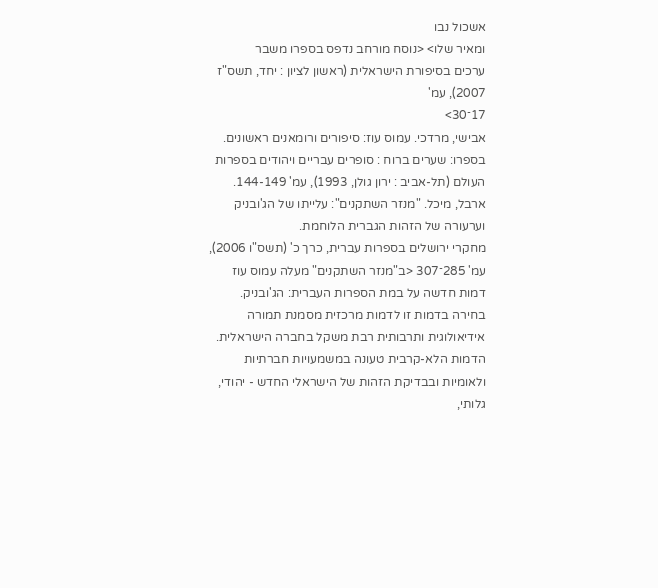אשכול נבו
ומאיר שלו> <נוסח מורחב נדפס בספרו משבר
ערכים בסיפורת הישראלית (ראשון לציון : יחד, תשס"ז 2007), עמ'
17־30>
אבישי, מרדכי. עמוס עוז: סיפורים ורומאנים ראשונים. בספרו: שערים ברוח : סופרים עבריים ויהודים בספרות העולם (תל-אביב : ירון גולן, 1993), עמ' 144-149.
ארבל, מיכל. "מנזר השתקנים": עלייתו של הג'ובניק וערעורה של הזהות הגברית הלוחמת.
מחקרי ירושלים בספרות עברית, כרך כ' (תשס"ו 2006), עמ' 285־307 <ב"מנזר השתקנים" מעלה עמוס עוז דמות חדשה על במת הספרות העברית: הג'ובניק. בחירה בדמות זו לדמות מרכזית מסמנת תמורה אידיאולוגית ותרבותית רבת משקל בחברה הישראלית. הדמות הלא-קרבית טעונה במשמעויות חברתיות ולאומיות ובבדיקת הזהות של הישראלי החדש - יהודי, גלותי,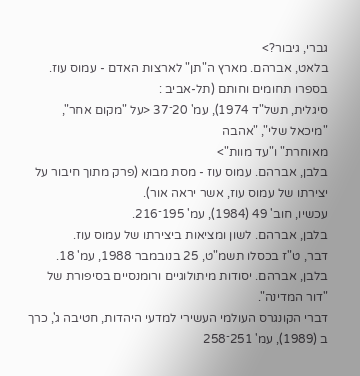גברי, גיבור?>
בלאט, אברהם. מארץ ה"תן" לארצות האדם - עמוס עוז.
בספרו תחומים וחותם (תל-אביב :
סיגלית, תשל"ד 1974), עמ' 20־37 <על "מקום אחר", "מיכאל שלי", "אהבה
מאוחרת" ו"עד מוות">
בלבן, אברהם. עמוס עוז - מסת מבוא (פרק מתוך חיבור על יצירתו של עמוס עוז, אשר יראה אור).
עכשיו, חוב' 49 (1984), עמ' 195־216.
בלבן, אברהם. לשון ומציאות ביצירתו של עמוס עוז.
דבר, ט"ז בכסלו תשמ"ט, 25 בנובמבר 1988, עמ' 18.
בלבן, אברהם. יסודות מיתולוגיים ורומנסיים בסיפורת של "דור המדינה".
דברי הקונגרס העולמי העשירי למדעי היהדות, חטיבה ג', כרך ב (1989), עמ' 251־258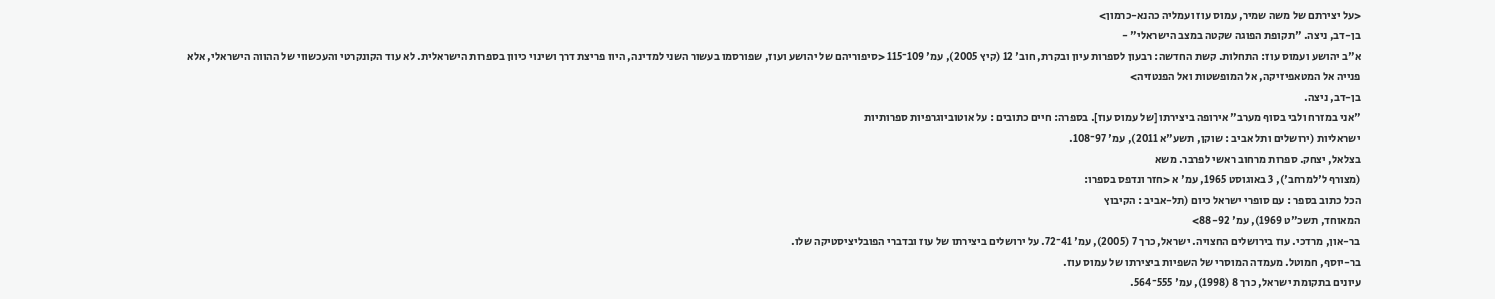<על יצירתם של משה שמיר, עמוס עוז ועמליה כהנא-כרמון>
בן-דב, ניצה. "תקופת הפוגה שקטה במצב הישראלי" -
א"ב יהושע ועמוס עוז: התחלות. קשת החדשה: רבעון לספרות עיון ובקרת, חוב' 12 (קיץ 2005), עמ' 109־115 <סיפוריהם של יהושע ועוז, שפורסמו בעשור השני למדינה, היוו פריצת דרך ושינוי כיוון בספרות הישראלית. לא עוד הקונקרטי והעכשווי של ההווה הישראלי, אלא פנייה אל המטאפיזיקה, אל המופשטות ואל הפנטזיה>
בן-דב, ניצה.
"אני במזרח ולבי בסוף מערב" אירופה ביצירתו [של עמוס עוז]. בספרה: חיים כתובים : על אוטוביוגרפיות ספרותיות
ישראליות (ירושלים ותל אביב : שוקן, תשע"א 2011), עמ' 97־108.
בצלאל, יצחק. ספרות מרחוב ראשי לפרבר. משא
(מצורף ל'למרחב'), 3 באוגוסט 1965, עמ' א <חזר ונדפס בספרו:
הכל כתוב בספר : עם סופרי ישראל כיום (תל-אביב : הקיבוץ
המאוחד, תשכ"ט 1969), עמ' 88-92>
בר-און, מרדכי. עוז בירושלים החצויה. ישראל, כרך 7 (2005), עמ' 41־72. על ירושלים ביצירתו של עוז ובדברי הפובליציסטיקה שלו.
בר-יוסף, חמוטל. מעמדה המוסרי של השפיות ביצירתו של עמוס עוז.
עיונים בתקומת ישראל, כרך 8 (1998), עמ' 555־564.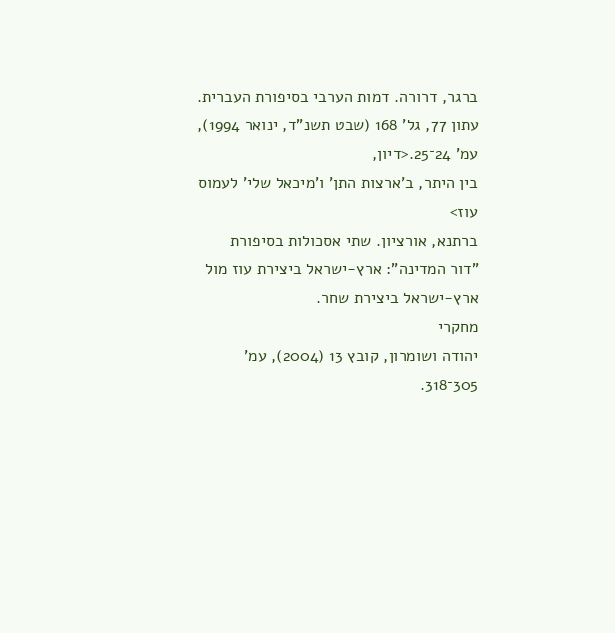ברגר, דרורה. דמות הערבי בסיפורת העברית. עתון 77, גל' 168 (שבט תשנ"ד, ינואר 1994), עמ' 24־25.<דיון,
בין היתר, ב'ארצות התן' ו'מיכאל שלי' לעמוס עוז>
ברתנא, אורציון. שתי אסכולות בסיפורת
"דור המדינה": ארץ-ישראל ביצירת עוז מול ארץ-ישראל ביצירת שחר.
מחקרי
יהודה ושומרון, קובץ 13 (2004), עמ' 305־318.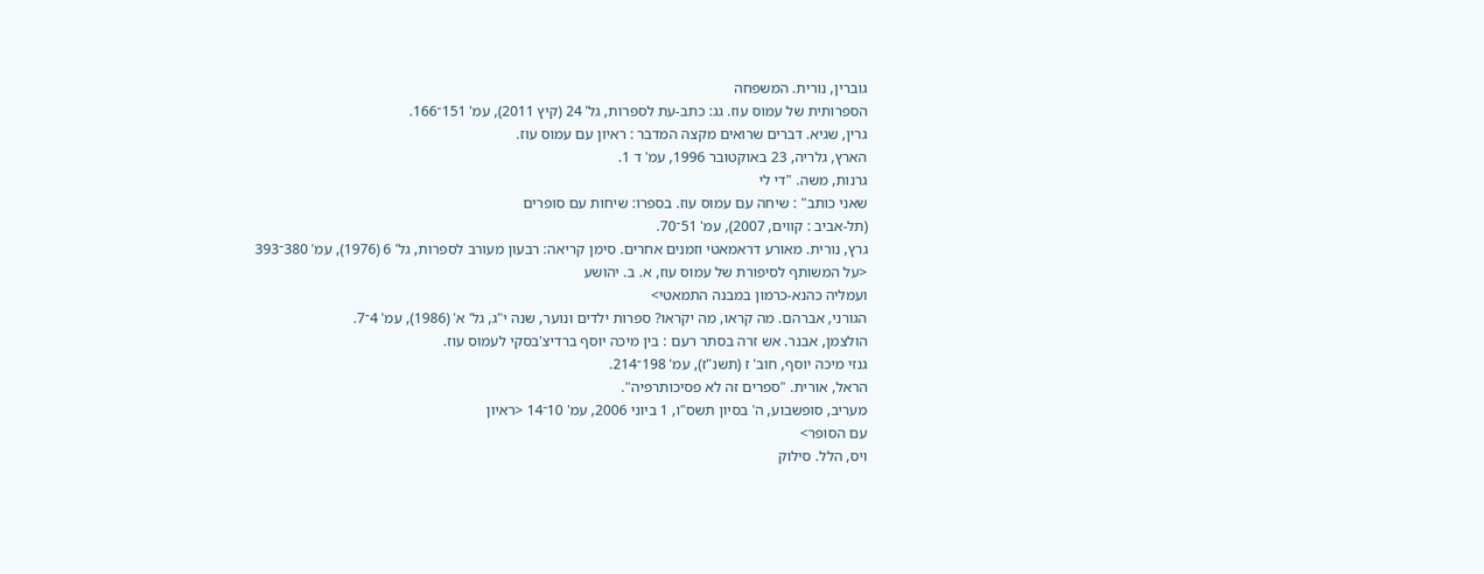גוברין, נורית. המשפחה
הספרותית של עמוס עוז. גג: כתב-עת לספרות, גל' 24 (קיץ 2011), עמ' 151־166.
גרין, שגיא. דברים שרואים מקצה המדבר : ראיון עם עמוס עוז.
הארץ, גלריה, 23 באוקטובר 1996, עמ' ד 1.
גרנות, משה. "די לי
שאני כותב" : שיחה עם עמוס עוז. בספרו: שיחות עם סופרים
(תל-אביב : קווים, 2007), עמ' 51־70.
גרץ, נורית. מאורע דראמאטי וזמנים אחרים. סימן קריאה: רבעון מעורב לספרות, גל' 6 (1976), עמ' 380־393
<על המשותף לסיפורת של עמוס עוז, א. ב. יהושע
ועמליה כהנא-כרמון במבנה התמאטי>
הגורני, אברהם. מה קראו, מה יקראו? ספרות ילדים ונוער, שנה י"ג, גל' א' (1986), עמ' 4־7.
הולצמן, אבנר. אש זרה בסתר רעם : בין מיכה יוסף ברדיצ'בסקי לעמוס עוז.
גנזי מיכה יוסף, חוב' ז (תשנ"ז), עמ' 198־214.
הראל, אורית. "ספרים זה לא פסיכותרפיה".
מעריב, סופשבוע, ה' בסיון תשס"ו, 1 ביוני 2006, עמ' 10־14 <ראיון
עם הסופר>
ויס, הלל. סילוק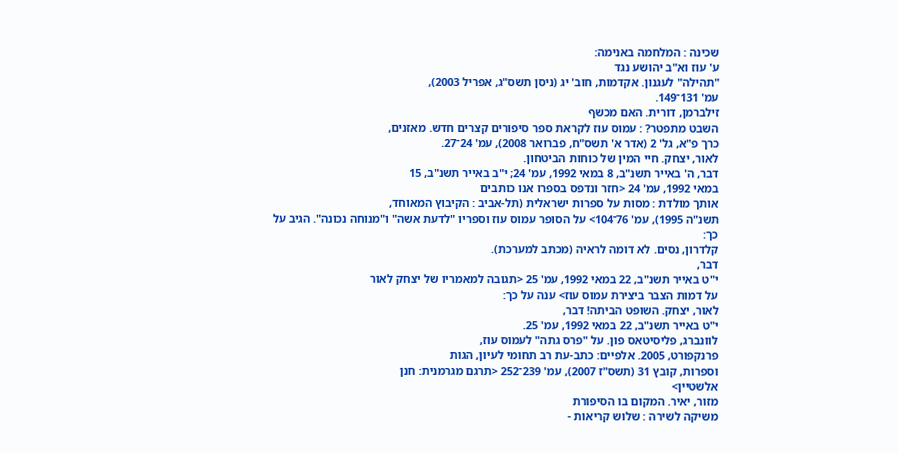שכינה : המלחמה באנימה:
ע' עוז וא"ב יהושע נגד
"תהילה" לעגנון. אקדמות, חוב' יג (ניסן תשס"ג, אפריל 2003),
עמ' 131־149.
זילברמן, דורית. האם מכשף
השבט מתפטר? : עמוס עוז לקראת ספר סיפורים קצרים חדש. מאזנים,
כרך פ"א, גל' 2 (אדר א' תשס"ח, פברואר 2008), עמ' 24־27.
לאור, יצחק. חיי המין של כוחות הביטחון.
דבר, ה' באייר תשנ"ב, 8 במאי 1992, עמ' 24; י"ב באייר תשנ"ב, 15
במאי 1992, עמ' 24 <חזר ונדפס בספרו אנו כותבים
אותך מולדת : מסות על ספרות ישראלית (תל-אביב : הקיבוץ המאוחד,
תשנ"ה 1995), עמ' 76־104> על הסופר עמוס עוז וספריו "לדעת אשה" ו"מנוחה נכונה". הגיב על כך:
קלדרון, נסים. לא דומה לראיה (מכתב למערכת).
דבר,
י"ט באייר תשנ"ב, 22 במאי 1992, עמ' 25 <תגובה למאמריו של יצחק לאור
על דמות הצבר ביצירת עמוס עוז> ענה על כך:
לאור, יצחק. השופט הביתה! דבר,
י"ט באייר תשנ"ב, 22 במאי 1992, עמ' 25.
לוונברג, פליסיטאס פון. על "פרס גתה" לעמוס עוז,
פרנקפורט, 2005. אלפיים: כתב-עת רב תחומי לעיון, הגות
וספרות, קובץ 31 (תשס"ז 2007), עמ' 239־252 <תרגם מגרמנית: חנן
אלשטיין>
מזור, יאיר. המקום בו הסיפורת
משיקה לשירה : שלוש קריאות -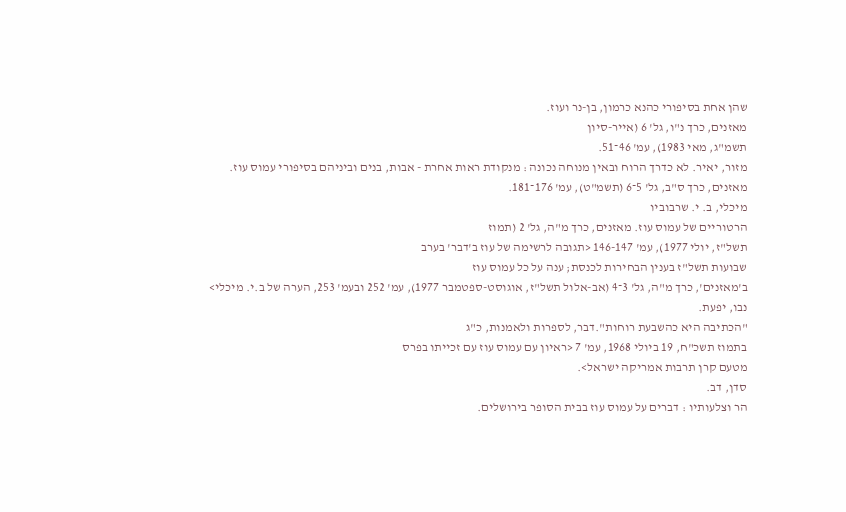שהן אחת בסיפורי כהנא כרמון, בן-נר ועוז.
מאזנים, כרך נ"ו, גל' 6 (אייר-סיון
תשמ"ג, מאי 1983), עמ' 46־51.
מזור, יאיר. לא כדרך הרוח ובאין מנוחה נכונה : מנקודת ראות אחרת - אבות, בנים וביניהם בסיפורי עמוס עוז.
מאזנים, כרך ס"ב, גל' 5־6 (תשמ"ט), עמ' 176־181.
מיכלי, ב. י. שרבוביו
הרטוריים של עמוס עוז. מאזנים, כרך מ"ה, גל' 2 (תמוז
תשל"ז, יולי 1977), עמ' 146-147 <תגובה לרשימה של עוז ב'דבר' בערב
שבועות תשל"ז בענין הבחירות לכנסת; ענה על כל עמוס עוז
ב'מאזנים', כרך מ"ה, גל' 3־4 (אב-אלול תשל"ז, אוגוסט-ספטמבר 1977), עמ' 252 ובעמ' 253, הערה של ב.י. מיכלי>
נבו, יפעת.
"הכתיבה היא כהשבעת רוחות".דבר, לספרות ולאמנות, כ"ג
בתמוז תשכ"ח, 19 ביולי 1968, עמ' 7 <ראיון עם עמוס עוז עם זכייתו בפרס
מטעם קרן תרבות אמריקה ישראל>.
סדן, דב.
הר וצלעותיו : דברים על עמוס עוז בבית הסופר בירושלים.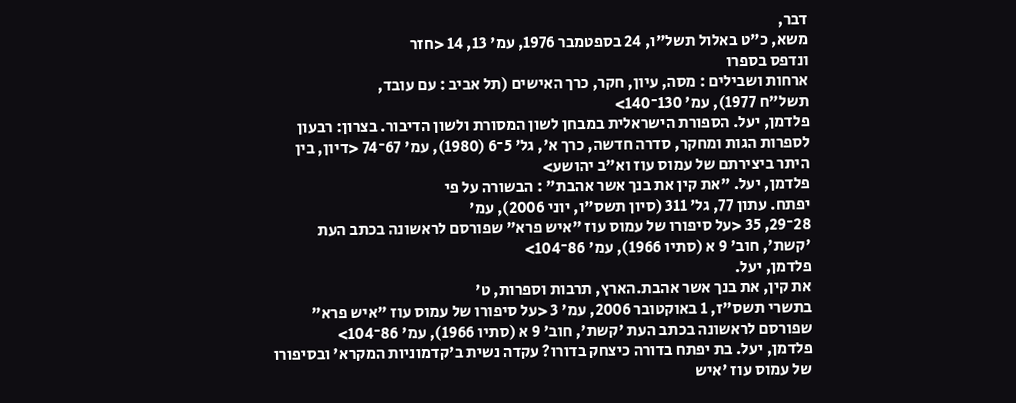דבר,
משא, כ"ט באלול תשל"ו, 24 בספטמבר 1976, עמ' 13, 14 <חזר
ונדפס בספרו
ארחות ושבילים : מסה, עיון, חקר, כרך האישים (תל אביב : עם עובד,
תשל"ח 1977), עמ' 130־140>
פלדמן, יעל. הספורת הישראלית במבחן לשון המסורת ולשון הדיבור. בצרון: רבעון לספרות הגות ומחקר, סדרה חדשה, כרך א', גל' 5־6 (1980), עמ' 67־74 <דיון, בין היתר ביצירתם של עמוס עוז וא"ב יהושע>
פלדמן, יעל. "את קין את בנך אשר אהבת" : הבשורה על פי
יפתח. עתון 77, גל' 311 (סיון תשס"ו, יוני 2006), עמ'
28־29, 35 <על סיפורו של עמוס עוז "איש פרא" שפורסם לראשונה בכתב העת
'קשת', חוב' 9 א (סתיו 1966), עמ' 86־104>
פלדמן, יעל.
את קין, את בנך אשר אהבת.הארץ, תרבות וספרות, ט'
בתשרי תשס"ז, 1 באוקטובר 2006, עמ' 3 <על סיפורו של עמוס עוז "איש פרא"
שפורסם לראשונה בכתב העת 'קשת', חוב' 9 א (סתיו 1966), עמ' 86־104>
פלדמן, יעל. בת יפתח בדורה כיצחק בדורו? עקדה נשית ב'קדמוניות המקרא' ובסיפורו של עמוס עוז 'איש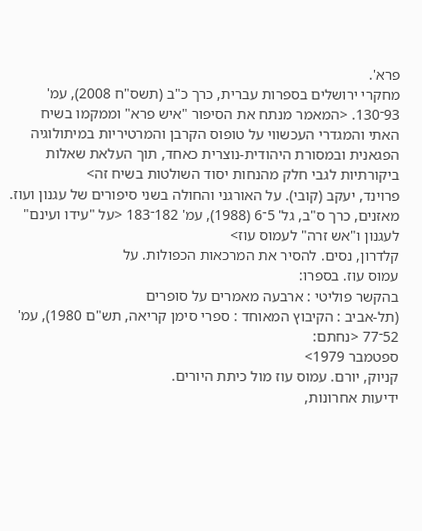פרא'.
מחקרי ירושלים בספרות עברית, כרך כ"ב (תשס"ח 2008), עמ' 93־130. <המאמר מנתח את הסיפור "איש פרא" וממקמו בשיח האתי והמגדרי העכשווי על טופוס הקרבן והמרטיריות במיתולוגיה הפגאנית ובמסורת היהודית-נוצרית כאחד, תוך העלאת שאלות ביקורתיות לגבי חלק מהנחות יסוד השולטות בשיח זה>
פרוינד, יעקב (קובי). על האורגני והחולה בשני סיפורים של עגנון ועוז.
מאזנים, כרך ס"ב, גל' 5־6 (1988), עמ' 182־183 <על "עידו ועינם" לעגנון ו"אש זרה" לעמוס עוז>
קלדרון, נסים. להסיר את המרכאות הכפולות. על
עמוס עוז. בספרו:
בהקשר פוליטי : ארבעה מאמרים על סופרים
(תל-אביב : הקיבוץ המאוחד : ספרי סימן קריאה, תש"ם 1980), עמ' 52־77 <נחתם:
ספטמבר 1979>
קניוק, יורם. עמוס עוז מול כיתת היורים.
ידיעות אחרונות,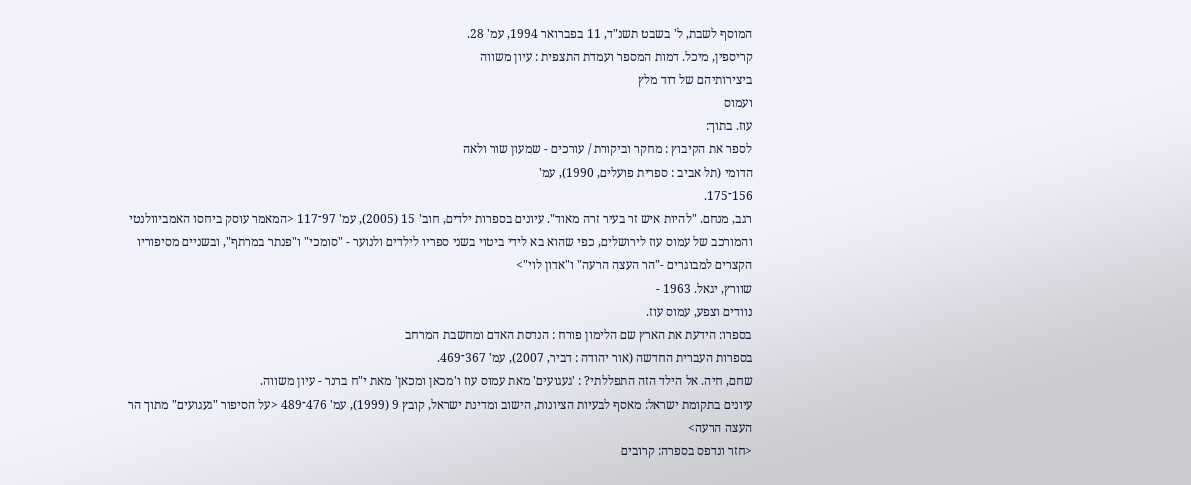המוסף לשבת, ל' בשבט תשנ"ד, 11 בפברואר 1994, עמ' 28.
קריספין, מיכל. דמות המספר ועמדת התצפית : עיון משווה
ביצירותיהם של דוד מלץ
ועמוס
עוז. בתוך:
לספר את הקיבוץ : מחקר וביקורת / עורכים - שמעון שור ולאה
הדומי (תל אביב : ספרית פועלים, 1990), עמ'
156־175.
רגב, מנחם. "להיות איש זר בעיר זרה מאוד". עיונים בספרות ילדים, חוב' 15 (2005), עמ' 97־117 <המאמר עוסק ביחסו האמביוולנטי והמורכב של עמוס עוז לירושלים, כפי שהוא בא לידי ביטוי בשני ספריו לילדים ולנוער - "סומכי" ו"פנתר במרתף", ובשניים מסיפוריו הקצרים למבוגרים -"הר העצה הרעה" ו"אדון לוי">
שוורץ, יגאל. 1963 -
נוודים וצפע, עמוס עוז.
בספרו: הידעת את הארץ שם הלימון פורח : הנדסת האדם ומחשבת המרחב
בספרות העברית החדשה (אור יהודה : דביר, 2007), עמ' 367־469.
שחם, חיה. אל הילד הזה התפללתי? : 'געגועים' מאת עמוס עוז ו'מכאן ומכאן' מאת י"ח ברנר - עיון משווה.
עיונים בתקומת ישראל: מאסף לבעיות הציונות, הישוב ומדינת ישראל, קובץ 9 (1999), עמ' 476־489 <על הסיפור "געגועים" מתוך הר העצה הרעה>
<חזר ונדפס בספרה: קרובים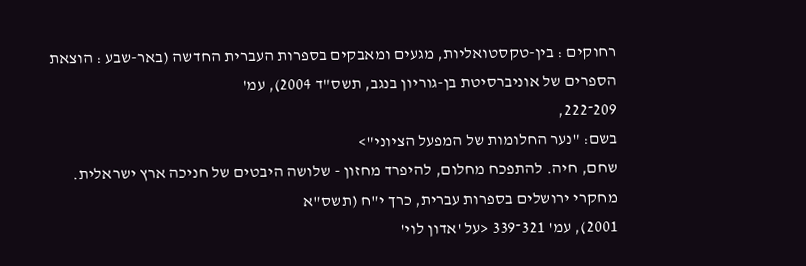רחוקים : בין-טקסטואליות, מגעים ומאבקים בספרות העברית החדשה (באר-שבע : הוצאת הספרים של אוניברסיטת בן-גוריון בנגב, תשס"ד 2004), עמ'
209־222,
בשם: "נער החלומות של המפעל הציוני">
שחם, חיה. להתפכח מחלום, להיפרד מחזון - שלושה היבטים של חניכה ארץ ישראלית.
מחקרי ירושלים בספרות עברית, כרך י"ח (תשס"א
2001), עמ' 321־339 <על 'אדון לוי'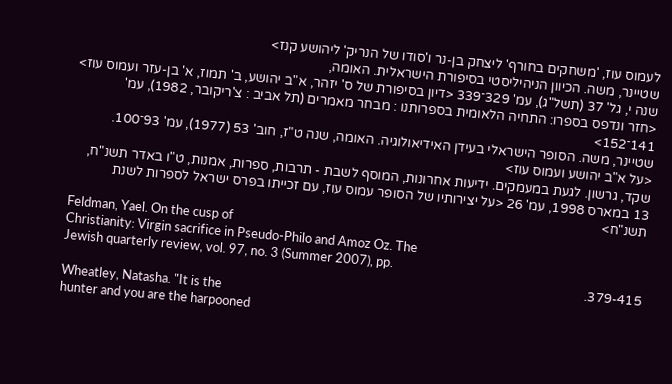לעמוס עוז, 'משחקים בחורף' ליצחק בן-נר ו'סודו של הנריק' ליהושע קנז>
שטיינר, משה. הכיוון הניהיליסטי בסיפורת הישראלית. האומה,
שנה י, גל' 37 (תשל"ג), עמ' 329־339 <דיון בסיפורת של ס' יזהר, א"ב יהושע, ב' תמוז, א' בן-עזר ועמוס עוז>
<חזר ונדפס בספרו: התחיה הלאומית בספרותנו : מבחר מאמרים (תל אביב : צ'ריקובר, 1982), עמ' 141־152>
שטיינר, משה. הסופר הישראלי בעידן האידיאולוגיה. האומה, שנה ט"ז, חוב' 53 (1977), עמ' 93־100.
<על א"ב יהושע ועמוס עוז>
שקד, גרשון. לגעת במעמקים. ידיעות אחרונות, המוסף לשבת - תרבות, ספרות, אמנות, ט"ו באדר תשנ"ח, 13 במארס 1998, עמ' 26 <על יצירותיו של הסופר עמוס עוז, עם זכייתו בפרס ישראל לספרות לשנת תשנ"ח>
Feldman, Yael. On the cusp of
Christianity: Virgin sacrifice in Pseudo-Philo and Amoz Oz. The
Jewish quarterly review, vol. 97, no. 3 (Summer 2007), pp.
379-415.
Wheatley, Natasha. "It is the
hunter and you are the harpooned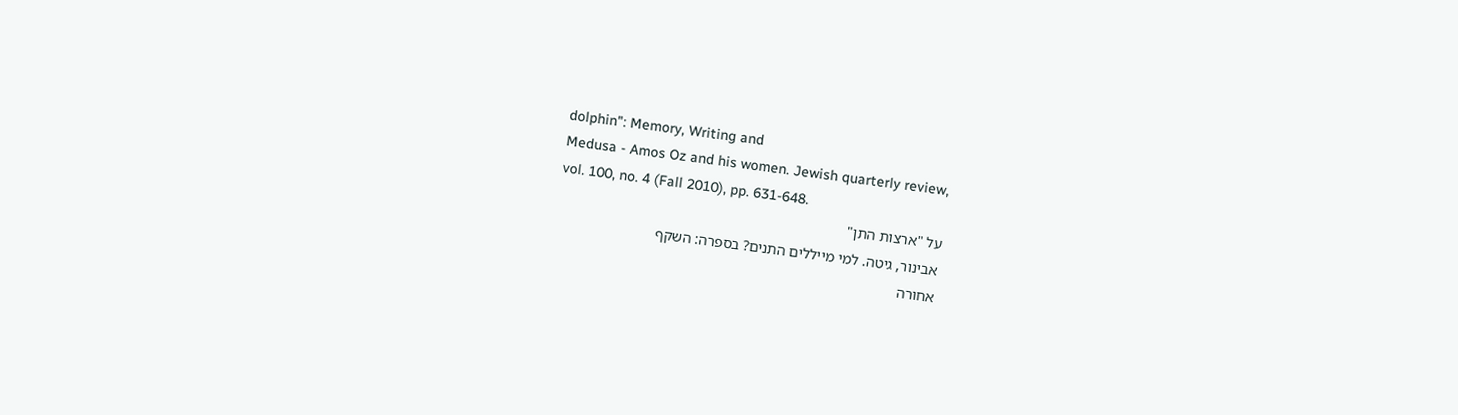dolphin": Memory, Writing and
Medusa - Amos Oz and his women. Jewish quarterly review,
vol. 100, no. 4 (Fall 2010), pp. 631-648.
על "ארצות התן"
אבינור, גיטה. למי מייללים התנים? בספרה: השקף
אחורה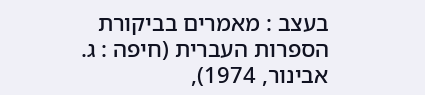בעצב : מאמרים בביקורת הספרות העברית (חיפה : ג. אבינור, 1974),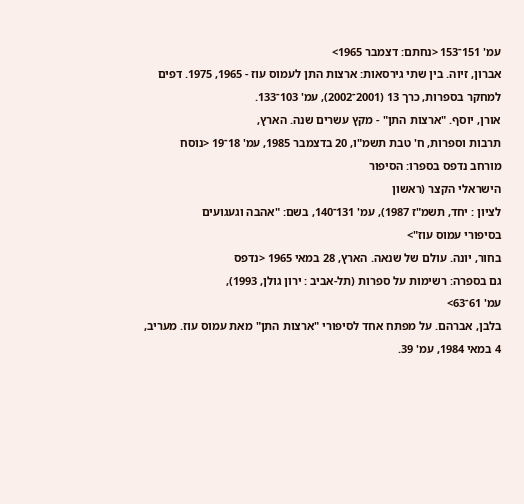עמ' 151־153 <נחתם: דצמבר 1965>
אברון, זיוה. בין שתי גירסאות: ארצות התן לעמוס עוז - 1965, 1975. דפים למחקר בספרות, כרך 13 (2001־2002), עמ' 103־133.
אורן, יוסף. "ארצות התן" - מקץ עשרים שנה. הארץ,
תרבות וספרות, ח' טבת תשמ"ו, 20 בדצמבר 1985, עמ' 18־19 <נוסח
מורחב נדפס בספרו: הסיפור
הישראלי הקצר (ראשון
לציון : יחד, תשמ"ז 1987), עמ' 131־140, בשם: "אהבה וגעגועים
בסיפורי עמוס עוז">
בחור, יונה. עולם של שנאה. הארץ, 28 במאי 1965 <נדפס
גם בספרה: רשימות על ספרות (תל-אביב : ירון גולן, 1993),
עמ' 61־63>
בלבן, אברהם. על מפתח אחד לסיפורי "ארצות התן" מאת עמוס עוז. מעריב, 4 במאי 1984, עמ' 39.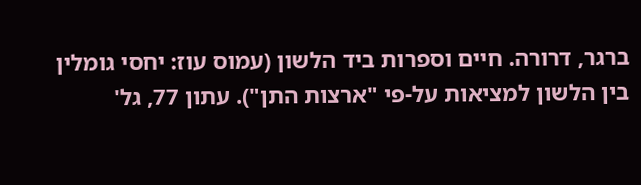ברגר, דרורה. חיים וספרות ביד הלשון (עמוס עוז: יחסי גומלין בין הלשון למציאות על-פי "ארצות התן"). עתון 77, גל'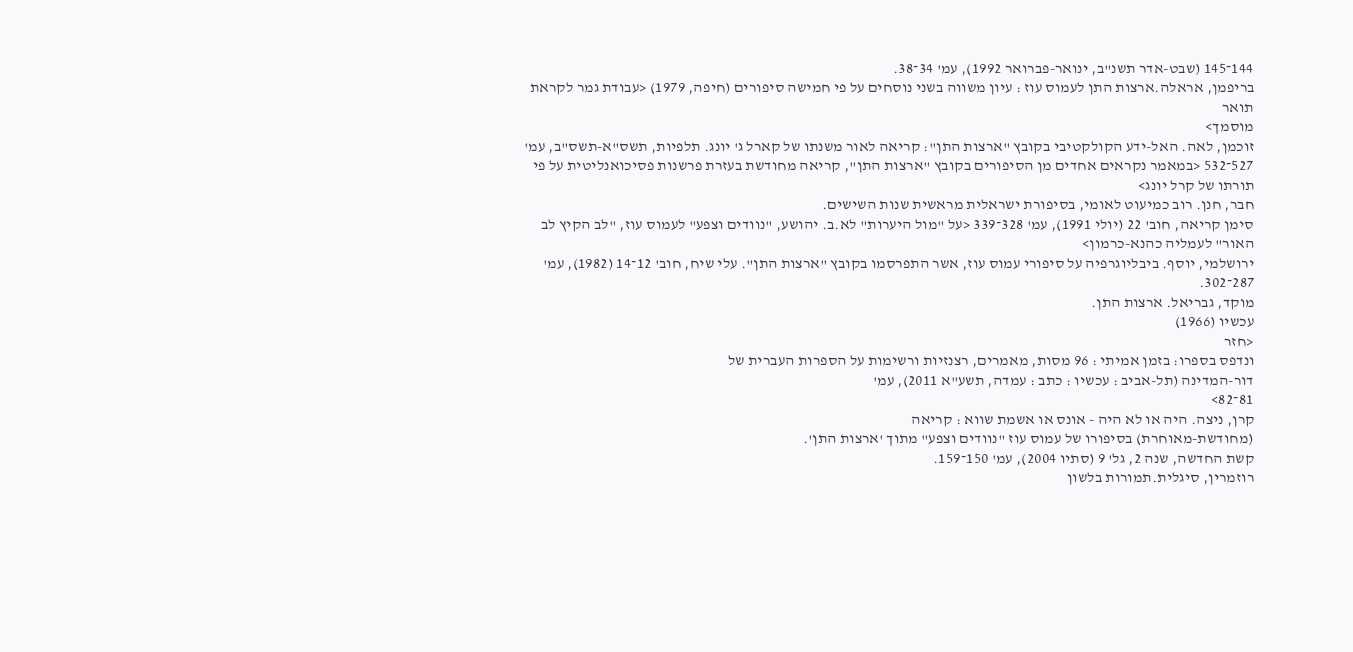144־145 (שבט-אדר תשנ"ב, ינואר-פברואר 1992), עמ' 34־38.
בריפמן, אראלה.ארצות התן לעמוס עוז : עיון משווה בשני נוסחים על פי חמישה סיפורים (חיפה, 1979) <עבודת גמר לקראת תואר
מוסמך>
זוכמן, לאה. האל-ידע הקולקטיבי בקובץ "ארצות התן": קריאה לאור משנתו של קארל ג' יונג. תלפיות, תשס"א-תשס"ב, עמ' 527־532 <במאמר נקראים אחדים מן הסיפורים בקובץ "ארצות התן", קריאה מחודשת בעזרת פרשנות פסיכואנליטית על פי תורתו של קרל יונג>
חבר, חנן. רוב כמיעוט לאומי, בסיפורת ישראלית מראשית שנות השישים.
סימן קריאה, חוב' 22 (יולי 1991), עמ' 328־339 <על "מול היערות" לא.ב. יהושע, "נוודים וצפע" לעמוס עוז, "לב הקיץ לב האור" לעמליה כהנא-כרמון>
ירושלמי, יוסף. ביבליוגרפיה על סיפורי עמוס עוז, אשר התפרסמו בקובץ "ארצות התן". עלי שיח, חוב' 12־14 (1982), עמ' 287־302.
מוקד, גבריאל. ארצות התן.
עכשיו (1966)
<חזר
ונדפס בספרו: בזמן אמיתי : 96 מסות, מאמרים, רצנזיות ורשימות על הספרות העברית של
דור-המדינה (תל-אביב : עכשיו : כתב : עמדה, תשע"א 2011), עמ'
81־82>
קרן, ניצה. היה או לא היה - אונס או אשמת שווא : קריאה
(מחודשת-מאוחרת) בסיפורו של עמוס עוז "נוודים וצפע" מתוך 'ארצות התן'.
קשת החדשה, שנה 2, גל' 9 (סתיו 2004), עמ' 150־159.
רוזמרין, סיגלית.תמורות בלשון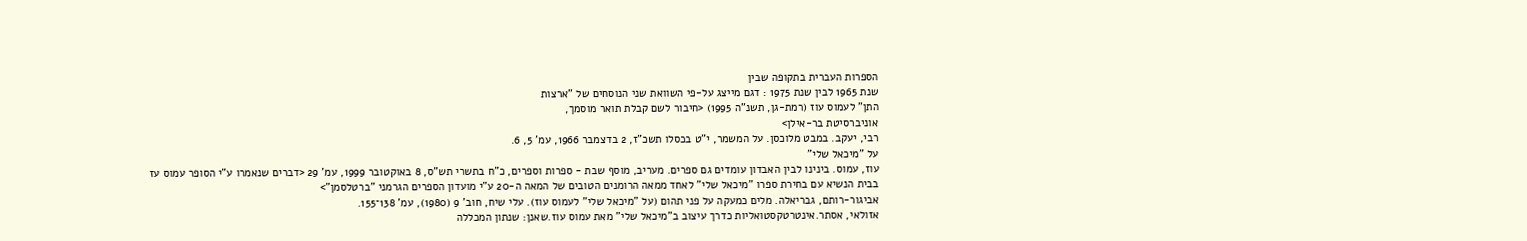הספרות העברית בתקופה שבין
שנת 1965 לבין שנת 1975 : דגם מייצג על-פי השוואת שני הנוסחים של "ארצות
התן" לעמוס עוז (רמת-גן, תשנ"ה 1995) <חיבור לשם קבלת תואר מוסמך,
אוניברסיטת בר-אילן>
רבי, יעקב. במבט מלוכסן. על המשמר, י"ט בכסלו תשכ"ז, 2 בדצמבר 1966, עמ' 5, 6.
על "מיכאל שלי"
עוז, עמוס. בינינו לבין האבדון עומדים גם ספרים. מעריב, מוסף שבת - ספרות וספרים, כ"ח בתשרי תש"ס, 8 באוקטובר 1999, עמ' 29 <דברים שנאמרו ע"י הסופר עמוס עז בבית הנשיא עם בחירת ספרו "מיכאל שלי" לאחד ממאה הרומנים הטובים של המאה ה-20 ע"י מועדון הספרים הגרמני "ברטלסמן">
אביגור-רותם, גבריאלה. מלים כמעקה על פני תהום (על "מיכאל שלי" לעמוס עוז). עלי שיח, חוב' 9 (1980), עמ' 138־155.
אזולאי, אסתר.אינטרטקסטואליות כדרך עיצוב ב"מיכאל שלי" מאת עמוס עוז.שאנן: שנתון המכללה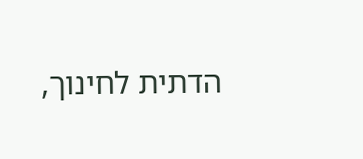הדתית לחינוך,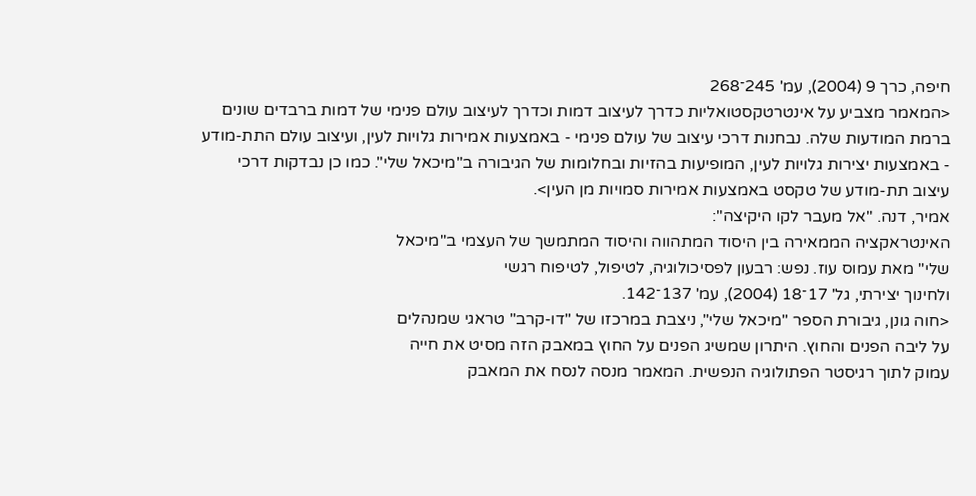חיפה, כרך 9 (2004), עמ' 245־268
<המאמר מצביע על אינטרטקסטואליות כדרך לעיצוב דמות וכדרך לעיצוב עולם פנימי של דמות ברבדים שונים ברמת המודעות שלה. נבחנות דרכי עיצוב של עולם פנימי - באמצעות אמירות גלויות לעין, ועיצוב עולם התת-מודע - באמצעות יצירות גלויות לעין, המופיעות בהזיות ובחלומות של הגיבורה ב"מיכאל שלי". כמו כן נבדקות דרכי עיצוב תת-מודע של טקסט באמצעות אמירות סמויות מן העין>.
אמיר, דנה. "אל מעבר לקו היקיצה":
האינטראקציה הממאירה בין היסוד המתהווה והיסוד המתמשך של העצמי ב"מיכאל
שלי" מאת עמוס עוז. נפש: רבעון לפסיכולוגיה, לטיפול, לטיפוח רגשי
ולחינוך יצירתי, גל' 17־18 (2004), עמ' 137־142.
<חוה גונן, גיבורת הספר "מיכאל שלי", ניצבת במרכזו של "דו-קרב" טראגי שמנהלים
על ליבה הפנים והחוץ. היתרון שמשיג הפנים על החוץ במאבק הזה מסיט את חייה
עמוק לתוך רגיסטר הפתולוגיה הנפשית. המאמר מנסה לנסח את המאבק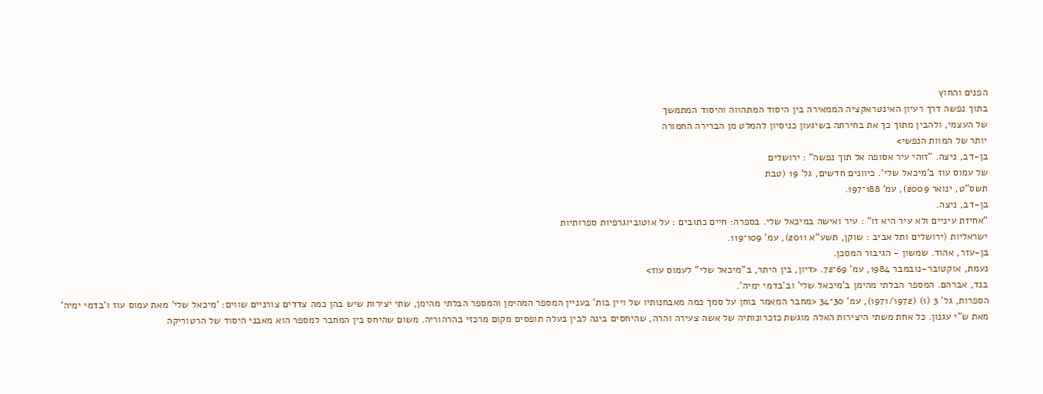הפנים והחוץ
בתוך נפשה דרך רעיון האינטראקציה הממאירה בין היסוד המתהווה והיסוד המתמשך
של העצמי, ולהבין מתוך כך את בחירתה בשיגעון כניסיון להמלט מן הברירה החמורה
יותר של המוות הנפשי>
בן-דב, ניצה. "זוהי עיר אסופה אל תוך נפשה" : ירושלים
של עמוס עוז ב'מיכאל שלי'. כיוונים חדשים, גל' 19 (טבת
תשס"ט, ינואר 2009), עמ' 188־197.
בן-דב, ניצה.
"אחיזת עיניים ולא עיר היא זו" : עיר ואישה במיכאל שלי. בספרה: חיים כתובים : על אוטוביוגרפיות ספרותיות
ישראליות (ירושלים ותל אביב : שוקן, תשע"א 2011), עמ' 109־119.
בן-עזר, אהוד. שמשון - הגיבור המסכן.
נעמת, אוקטובר-נובמבר 1984, עמ' 69־72. <דיון, בין היתר, ב"מיכאל שלי" לעמוס עוז>
בנד, אברהם. המספר הבלתי מהימן ב'מיכאל שלי' וב'בדמי ימיה'.
הספרות, גל' 3 (1) (1971/1972), עמ' 30־34 <מחבר המאמר בוחן על סמך כמה מאבחנותיו של ויין בות' בעניין המספר המהימן והמספר הבלתי מהימן, שתי יצירות שיש בהן כמה צדדים צורניים שווים: 'מיכאל שלי' מאת עמוס עוז ו'בדמי ימיה' מאת ש"י עגנון. כל אחת משתי היצירות האלה מוגשת כזכרונותיה של אשה צעירה והרה, שהיחסים בינה לבין בעלה תופסים מקום מרכזי בהרהוריה. משום שהיחס בין המחבר למספר הוא מאבני היסוד של הרטוריקה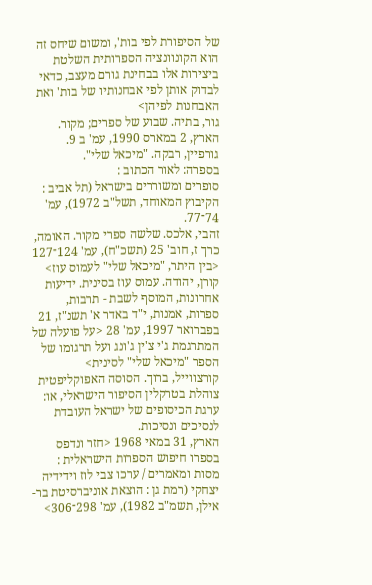של הסיפורת לפי בות', ומשום שיחס זה הוא הקונוונציה הספרותית השלטת ביצירות אלו בבחינת גורם מעצב, כדאי לבדוק אותן לפי אבחנותיו של בות' ואת האבחנות לפיהן>
גור, בתיה. שבוע של ספרים; מקור.
הארץ, 2 במארס 1990, עמ' ב 9.
גורפיין, רבקה. "מיכאל שלי".
בספרה: לאור הכתוב :
סופרים ומשוררים בישראל (תל אביב : הקיבוץ המאוחד, תשל"ב 1972), עמ'
74־77.
זהבי, אלכס. שלשה ספרי מקור. האומה, כרך ז, חוב' 25 (תשכ"ח), עמ' 124־127 <בין היתר, "מיכאל שלי" לעמוס עוז>
קורן, יהודה. עמוס עוז בסינית. ידיעות אחרונות, המוסף לשבת - תרבות, ספרות, אמנות, י"ד באדר א' תשנ"ז, 21 בפברואר 1997, עמ' 28 <על פועלה של המתרגמת ג'י צ'ין ג'ונג ועל תרגומו של הספר "מיכאל שלי" לסינית>
קורצווייל, ברוך. הסוסה האפוקליפטית צוהלת בטרקלין הסיפור הישראלי, או: ערגת הכיסופים של ישראל העובדת לנסיכים ונסיכות.
הארץ, 31 במאי 1968 <חזר ונדפס בספרו חיפוש הספרות הישראלית : מסות ומאמרים / ערכו צבי לוז וידידיה יצחקי (רמת גן : הוצאת אוניברסיטת בר-אילן, תשמ"ב 1982), עמ' 298־306>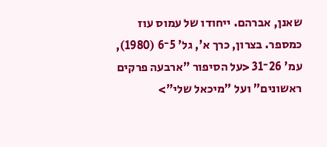שאנן, אברהם. ייחודו של עמוס עוז כמספר. בצרון, כרך א', גל' 5־6 (1980), עמ' 26־31 <על הסיפור "ארבעה פרקים ראשונים" ועל "מיכאל שלי">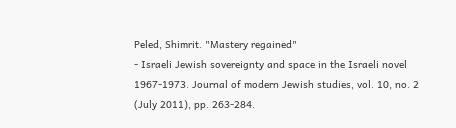Peled, Shimrit. "Mastery regained"
- Israeli Jewish sovereignty and space in the Israeli novel
1967-1973. Journal of modern Jewish studies, vol. 10, no. 2
(July 2011), pp. 263-284.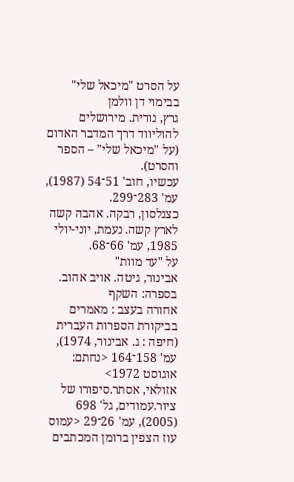על הסרט "מיכאל שלי" בבימוי דן וולמן
גרץ, נורית. מירושלים להוליווד דרך המדבר האדום (על "מיכאל שלי" – הספר והסרט).
עכשיו, חוב' 51־54 (1987), עמ' 283־299.
כצנלסון, רבקה. אהבה קשה לארץ קשה. נעמת, יוני-יולי 1985, עמ' 66־68.
על "עד מוות"
אבינור, גיטה. אויב אהוב. בספרה: השקף
אחורה בעצב : מאמרים בביקורת הספרות העברית (חיפה : ג. אבינור, 1974),
עמ' 158־164 <נחתם: אוגוסט 1972>
אזולאי, אסתר.סיפורו של ציור.עמודים, גל' 698 (2005), עמ' 26־29 <עמוס עוז הצפין ברומן המכתבים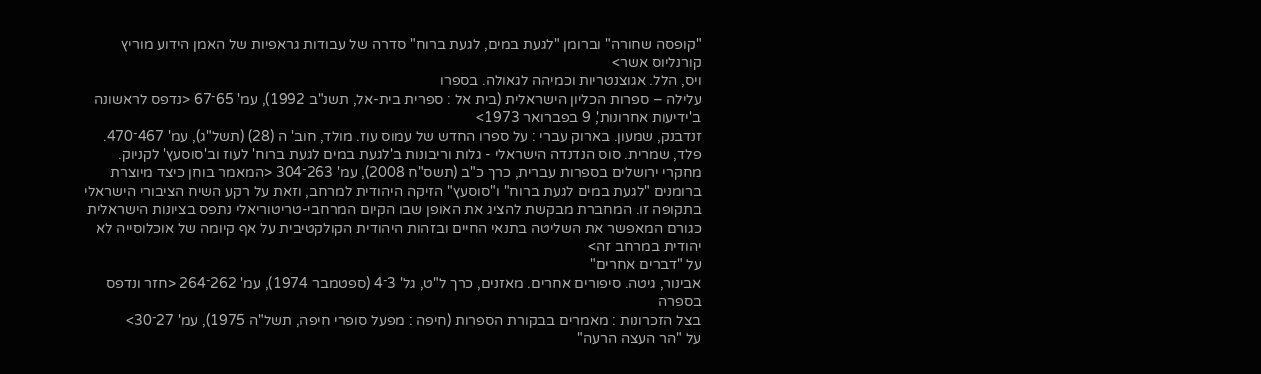"קופסה שחורה" וברומן "לגעת במים, לגעת ברוח" סדרה של עבודות גראפיות של האמן הידוע מוריץ קורנליוס אשר>
ויס, הלל. אגוצנטריות וכמיהה לגאולה. בספרו
עלילה – ספרות הכליון הישראלית (בית אל : ספרית בית-אל, תשנ"ב 1992), עמ' 65־67 <נדפס לראשונה ב'ידיעות אחרונות', 9 בפברואר 1973>
זנדבנק, שמעון. בארוק עברי : על ספרו החדש של עמוס עוז. מולד, חוב' ה (28) (תשל"ג), עמ' 467־470.
פלד, שמרית. סוס הנדנדה הישראלי - גלות וריבונות ב'לגעת במים לגעת ברוח' לעוז וב'סוסעץ' לקניוק.
מחקרי ירושלים בספרות עברית, כרך כ"ב (תשס"ח 2008), עמ' 263־304 <המאמר בוחן כיצד מיוצרת ברומנים "לגעת במים לגעת ברוח" ו"סוסעץ" הזיקה היהודית למרחב, וזאת על רקע השיח הציבורי הישראלי בתקופה זו. המחברת מבקשת להציג את האופן שבו הקיום המרחבי-טריטוריאלי נתפס בציונות הישראלית כגורם המאפשר את השליטה בתנאי החיים ובזהות היהודית הקולקטיבית על אף קיומה של אוכלוסייה לא יהודית במרחב זה>
על "דברים אחרים"
אבינור, גיטה. סיפורים אחרים. מאזנים, כרך ל"ט, גל' 3־4 (ספטמבר 1974), עמ' 262־264 <חזר ונדפס בספרה
בצל הזכרונות : מאמרים בבקורת הספרות (חיפה : מפעל סופרי חיפה, תשל"ה 1975), עמ' 27־30>
על "הר העצה הרעה"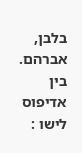בלבן, אברהם. בין אדיפוס לישו :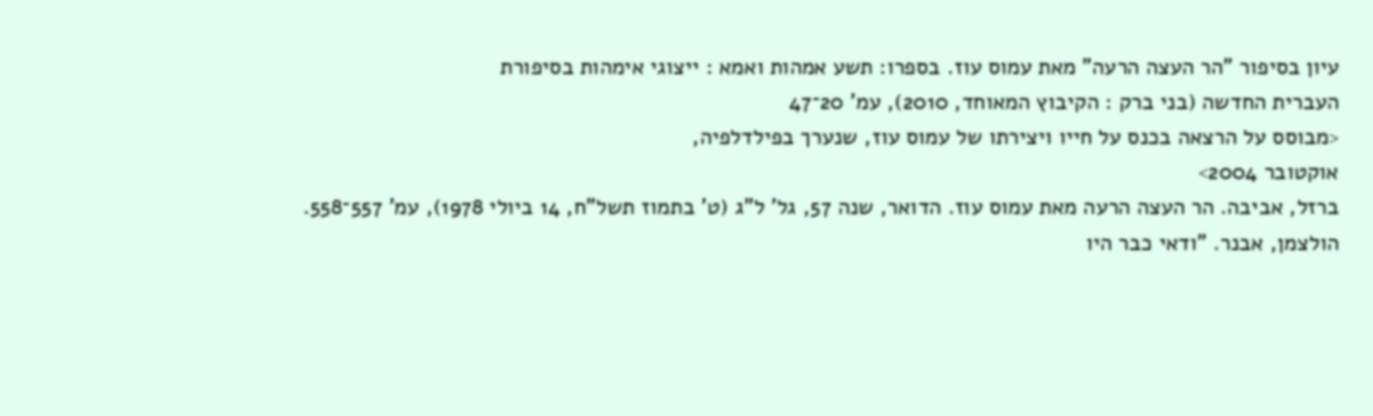עיון בסיפור "הר העצה הרעה" מאת עמוס עוז. בספרו: תשע אמהות ואמא : ייצוגי אימהות בסיפורת
העברית החדשה (בני ברק : הקיבוץ המאוחד, 2010), עמ' 20־47
<מבוסס על הרצאה בכנס על חייו ויצירתו של עמוס עוז, שנערך בפילדלפיה,
אוקטובר 2004>
ברזל, אביבה. הר העצה הרעה מאת עמוס עוז. הדואר, שנה 57, גל' ל"ג (ט' בתמוז תשל"ח, 14 ביולי 1978), עמ' 557־558.
הולצמן, אבנר. "ודאי כבר היו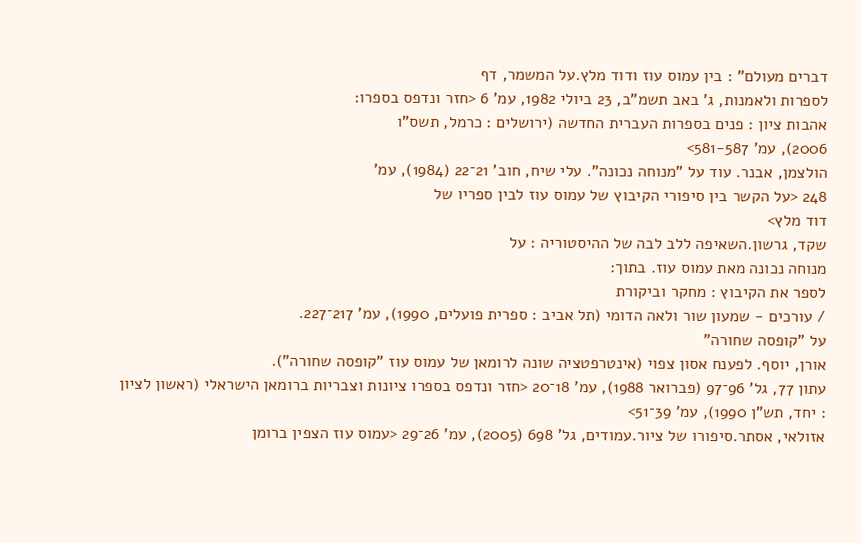דברים מעולם" : בין עמוס עוז ודוד מלץ.על המשמר, דף
לספרות ולאמנות, ג' באב תשמ"ב, 23 ביולי 1982, עמ' 6 <חזר ונדפס בספרו:
אהבות ציון : פנים בספרות העברית החדשה (ירושלים : כרמל, תשס"ו
2006), עמ' 581-587>
הולצמן, אבנר. עוד על "מנוחה נכונה". עלי שיח, חוב' 21־22 (1984), עמ'
248 <על הקשר בין סיפורי הקיבוץ של עמוס עוז לבין ספריו של
דוד מלץ>
שקד, גרשון.השאיפה ללב לבה של ההיסטוריה : על
מנוחה נכונה מאת עמוס עוז. בתוך:
לספר את הקיבוץ : מחקר וביקורת
/ עורכים - שמעון שור ולאה הדומי (תל אביב : ספרית פועלים, 1990), עמ' 217־227.
על "קופסה שחורה"
אורן, יוסף. לפענח אסון צפוי (אינטרפטציה שונה לרומאן של עמוס עוז "קופסה שחורה").
עתון 77, גל' 96־97 (פברואר 1988), עמ' 18־20 <חזר ונדפס בספרו ציונות וצבריות ברומאן הישראלי (ראשון לציון : יחד, תש"ן 1990), עמ' 39־51>
אזולאי, אסתר.סיפורו של ציור.עמודים, גל' 698 (2005), עמ' 26־29 <עמוס עוז הצפין ברומן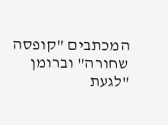המכתבים "קופסה שחורה" וברומן "לגעת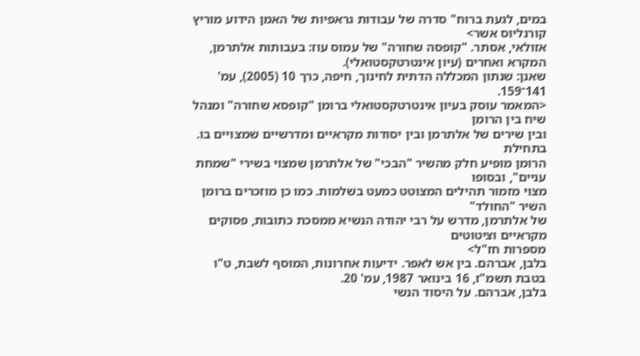במים, לגעת ברוח" סדרה של עבודות גראפיות של האמן הידוע מוריץ קורנליוס אשר>
אזולאי, אסתר. "קופסה שחורה" של עמוס עוז: בעבותות אלתרמן, המקרא ואחרים (עיון אינטרטקסטואלי).
שאנן: שנתון המכללה הדתית לחינוך, חיפה, כרך 10 (2005), עמ' 141־159.
<המאמר עוסק בעיון אינטרטקסטואלי ברומן "קופסא שחורה" ומנהל שיח בין הרומן
ובין שירים של אלתרמן ובין יסודות מקראיים ומדרשיים שמצויים בו. בתחילת
הרומן מופיע חלק מהשיר "הבכי" של אלתרמן שמצוי בשירי "שמחת עניים", ובסופו
מצוי מזמור תהילים המצוטט כמעט בשלמות. כמו כן מוזכרים ברומן השיר "החולד"
של אלתרמן, מדרש על רבי יהודה הנשיא ממסכת כתובות, פסוקים מקראיים וציטוטים
מספרות חז"ל>
בלבן, אברהם. בין אש לאפר. ידיעות אחרונות, המוסף לשבת, ט"ו בטבת תשמ"ז, 16 בינואר 1987, עמ' 20.
בלבן, אברהם. על היסוד הנשי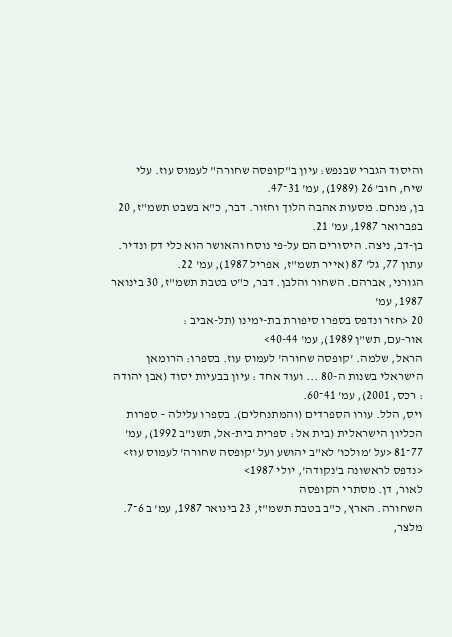והיסוד הגברי שבנפש: עיון ב"קופסה שחורה" לעמוס עוז. עלי שיח, חוב' 26 (1989), עמ' 31־47.
בן, מנחם. מסעות אהבה הלוך וחזור. דבר, כ"א בשבט תשמ"ז, 20 בפברואר 1987, עמ' 21.
בן-דב, ניצה. היסורים הם על-פי נוסח והאושר הוא כלי דק ונדיר. עתון 77, גל' 87 (אייר תשמ"ז, אפריל 1987), עמ' 22.
הגורני, אברהם. השחור והלבן. דבר, כ"ט בטבת תשמ"ז, 30 בינואר 1987, עמ'
20 <חזר ונדפס בספרו סיפורת בת-ימינו (תל-אביב :
אור-עם, תש"ן 1989), עמ' 40-44>
הראל, שלמה. 'קופסה שחורה' לעמוס עוז. בספרו: הרומאן
הישראלי בשנות ה-80 ... ועוד אחד : עיון בבעיות יסוד (אבן יהודה
: רכס, 2001), עמ' 41־60.
ויס, הלל. עורו הספרדים (והמתנחלים). בספרו עלילה – ספרות הכליון הישראלית (בית אל : ספרית בית-אל, תשנ"ב 1992), עמ' 77־81 <על 'מולכו' לא"ב יהושע ועל 'קופסה שחורה' לעמוס עוז> <נדפס לראשונה ב'נקודה', יולי 1987>
לאור, דן. מסתרי הקופסה
השחורה. הארץ, כ"ב בטבת תשמ"ז, 23 בינואר 1987, עמ' ב 6־7.
מלצר,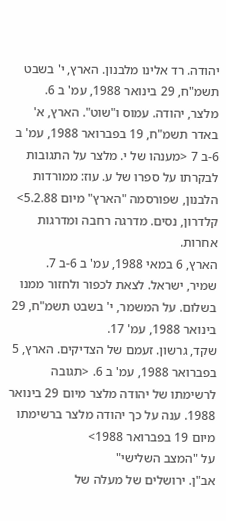יהודה. רד אלינו מלבנון. הארץ, י' בשבט תשמ"ח, 29 בינואר 1988, עמ' ב 6.
מלצר, יהודה. עמוס ו"שוט". הארץ, א' באדר תשמ"ח, 19 בפברואר 1988, עמ' ב 6-ב 7 <מענהו של י. מלצר על התגובות לבקרתו על ספרו של ע. עוז: ממורדות הלבנון, שפורסמה "הארץ" מיום 5.2.88>
קלדרון, נסים. מדרגה רחבה ומדרגות אחרות.
הארץ, 6 במאי 1988, עמ' ב 6-ב 7.
שמיר, ישראל. לצאת לכפור ולחזור ממנו בשלום. על המשמר, י' בשבט תשמ"ח, 29 בינואר 1988, עמ' 17.
שקד, גרשון. זעמם של הצדיקים. הארץ, 5 בפברואר 1988, עמ' ב 6. <תגובה לרשימתו של יהודה מלצר מיום 29 בינואר 1988. ענה על כך יהודה מלצר ברשימתו מיום 19 בפברואר 1988>
על "המצב השלישי"
אב"ן. ירושלים של מעלה של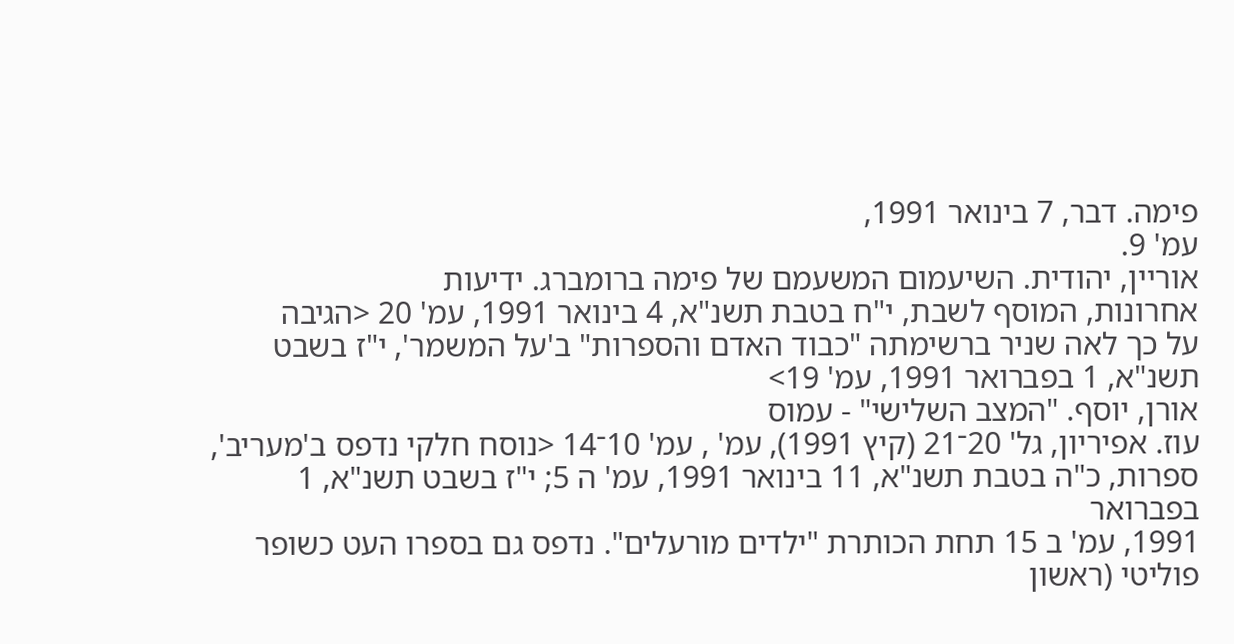פימה. דבר, 7 בינואר 1991,
עמ' 9.
אוריין, יהודית. השיעמום המשעמם של פימה ברומברג. ידיעות
אחרונות, המוסף לשבת, י"ח בטבת תשנ"א, 4 בינואר 1991, עמ' 20 <הגיבה
על כך לאה שניר ברשימתה "כבוד האדם והספרות" ב'על המשמר', י"ז בשבט
תשנ"א, 1 בפברואר 1991, עמ' 19>
אורן, יוסף. "המצב השלישי" - עמוס
עוז. אפיריון, גל' 20־21 (קיץ 1991), עמ' , עמ' 10־14 <נוסח חלקי נדפס ב'מעריב',
ספרות, כ"ה בטבת תשנ"א, 11 בינואר 1991, עמ' ה 5; י"ז בשבט תשנ"א, 1 בפברואר
1991, עמ' ב 15 תחת הכותרת "ילדים מורעלים". נדפס גם בספרו העט כשופר
פוליטי (ראשון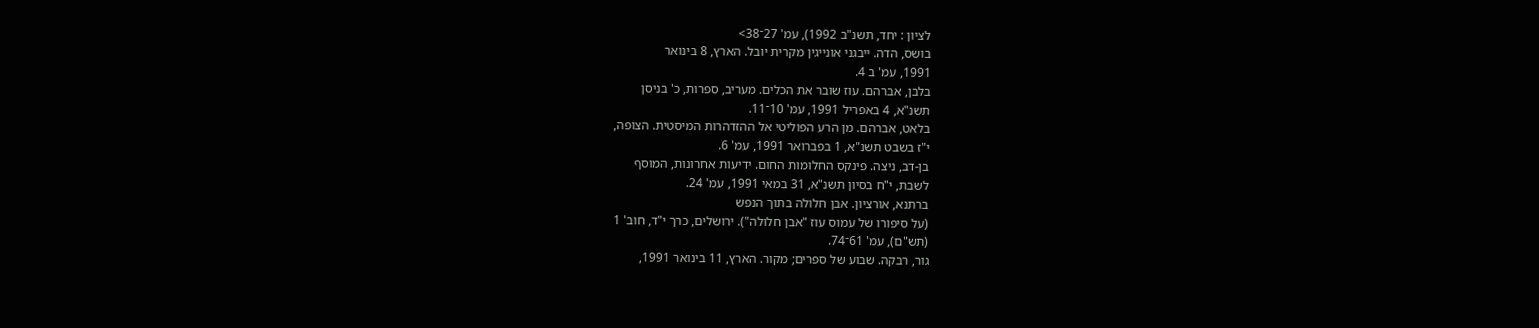לציון : יחד, תשנ"ב 1992), עמ' 27־38>
בושס, הדה. ייבגני אונייגין מקרית יובל. הארץ, 8 בינואר
1991, עמ' ב 4.
בלבן, אברהם. עוז שובר את הכלים. מעריב, ספרות, כ' בניסן
תשנ"א, 4 באפריל 1991, עמ' 10־11.
בלאט, אברהם. מן הרע הפוליטי אל ההזדהרות המיסטית. הצופה,
י"ז בשבט תשנ"א, 1 בפברואר 1991, עמ' 6.
בן-דב, ניצה. פינקס החלומות החום. ידיעות אחרונות, המוסף
לשבת, י"ח בסיון תשנ"א, 31 במאי 1991, עמ' 24.
ברתנא, אורציון. אבן חלולה בתוך הנפש
(על סיפורו של עמוס עוז "אבן חלולה"). ירושלים, כרך י"ד, חוב' 1
(תש"ם), עמ' 61־74.
גור, רבקה. שבוע של ספרים; מקור. הארץ, 11 בינואר 1991,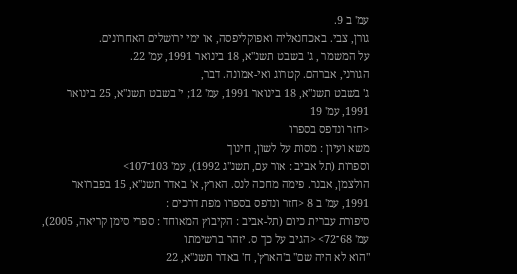עמ' ב 9.
גורן, צבי. באכחנאליה ואפוקליפסה, או ימי ירושלים האחרונים.
על המשמר , ג' בשבט תשנ"א, 18 בינואר 1991, עמ' 22.
הגורני, אברהם. קטרוג ואי-אמונה. דבר,
ג' בשבט תשנ"א, 18 בינואר 1991, עמ' 12; י' בשבט תשנ"א, 25 בינואר
1991, עמ' 19
<חזר ונדפס בספרו
משא ועיון : מסות על לשון, חינוך
וספרות (תל אביב : אור עם, תשנ"ג 1992), עמ' 103־107>
הולצמן, אבנר. פימה מחכה לנס. הארץ, א' באדר תשנ"א, 15 בפברואר
1991, עמ' ב 8 <חזר ונדפס בספרו מפת דרכים :
סיפורת עברית כיום (תל-אביב : הקיבוץ המאוחד : ספרי סימן קריאה, 2005),
עמ' 68־72> <הגיב על כך ס. יזהר ברשימתו
"הוא לא היה שם" ב'הארץ', ח' באדר תשנ"א, 22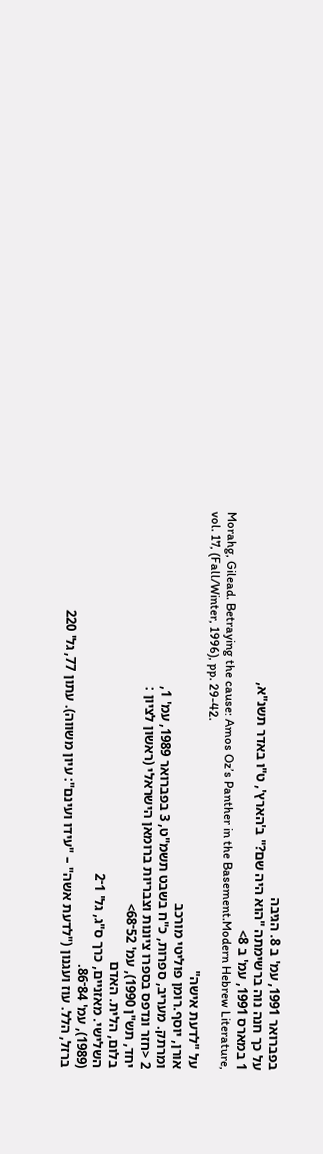בפברואר 1991, עמ' ב 8. הגיבה
על כך חנה נוה ברשימתה "הוא היה שם?" ב'הארץ', ט"ו באדר תשנ"א,
1 במארס 1991, עמ' ב 8>
Morahg, Gilead. Betraying the cause: Amos Oz’s Panther in the Basement.Modern Hebrew Literature, vol. 17, (Fall/Winter, 1996), pp. 29-42.
על "לדעת אישה"
אורן, יוסף.רומן פוליטי מורכב
ומרתק. מעריב, ספרות, כ"ח בשבט תשמ"ט, 3 בפברואר 1989, עמ' 1,
2 <חזר ונדפס בספרו ציונות וצבריות ברומאן הישראלי (ראשון לציון :
יחד, תש"ן 1990), עמ' 52־68>
בלום, הלית. האדם
השלישי. מאזניים, כרך ס"ג, גל' 1־2
(1989), עמ' 84־86.
ברזל, הלל. עוז ועגנון ("לדעת אשה" – "עידו ועינם": עיון משווה). עתון 77, גל' 220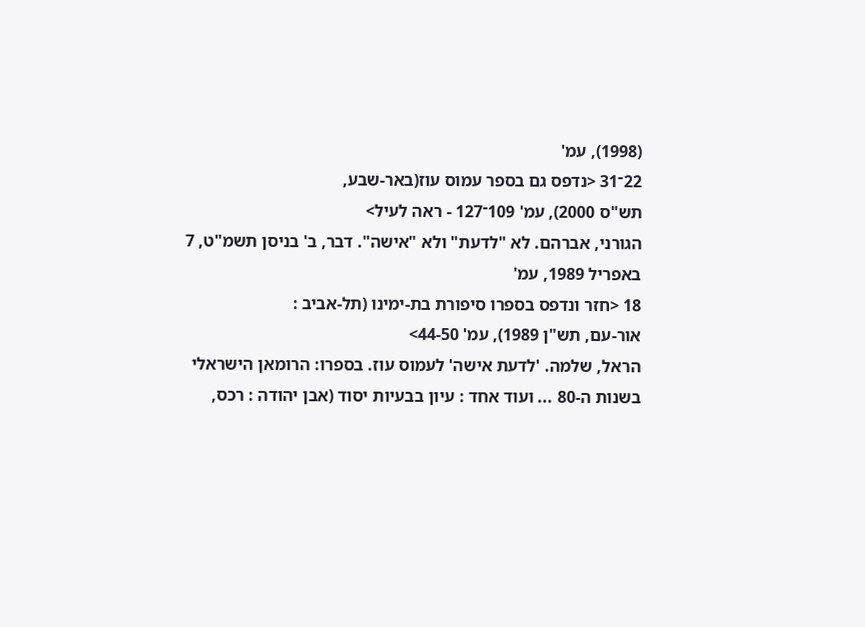(1998), עמ'
22־31 <נדפס גם בספר עמוס עוז(באר-שבע,
תש"ס 2000), עמ' 109־127 - ראה לעיל>
הגורני, אברהם. לא "לדעת" ולא "אישה". דבר, ב' בניסן תשמ"ט, 7 באפריל 1989, עמ'
18 <חזר ונדפס בספרו סיפורת בת-ימינו (תל-אביב :
אור-עם, תש"ן 1989), עמ' 44-50>
הראל, שלמה. 'לדעת אישה' לעמוס עוז. בספרו: הרומאן הישראלי
בשנות ה-80 ... ועוד אחד : עיון בבעיות יסוד (אבן יהודה : רכס,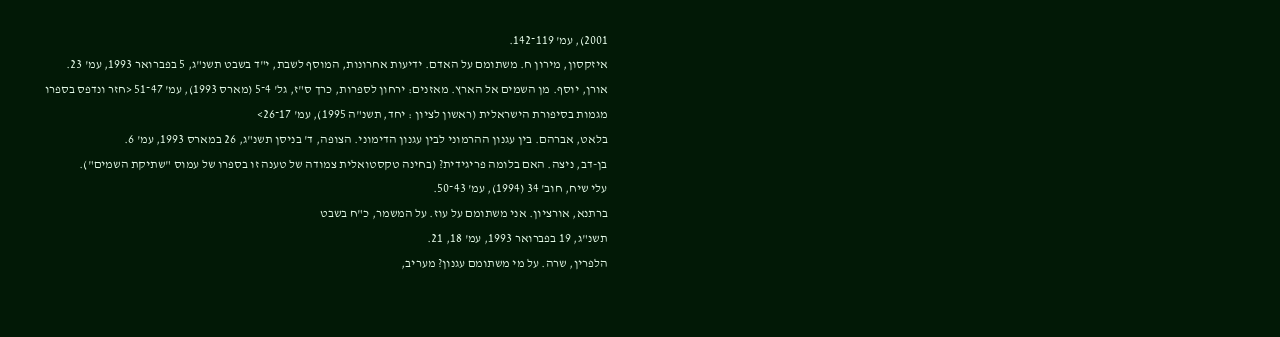2001), עמ' 119־142.
איזקסון, מירון ח. משתומם על האדם. ידיעות אחרונות, המוסף לשבת, י"ד בשבט תשנ"ג, 5 בפברואר 1993, עמ' 23.
אורן, יוסף. מן השמים אל הארץ. מאזנים: ירחון לספרות, כרך ס"ז, גל' 4־5 (מארס 1993), עמ' 47־51 <חזר ונדפס בספרו
מגמות בסיפורת הישראלית (ראשון לציון : יחד, תשנ"ה 1995), עמ' 17־26>
בלאט, אברהם. בין עגנון ההרמוני לבין עגנון הדימוני. הצופה, ד' בניסן תשנ"ג, 26 במארס 1993, עמ' 6.
בן-דב, ניצה. האם בלומה פריגידית? (בחינה טקסטואלית צמודה של טענה זו בספרו של עמוס "שתיקת השמים").
עלי שיח, חוב' 34 (1994), עמ' 43־50.
ברתנא, אורציון. אני משתומם על עוז. על המשמר, כ"ח בשבט
תשנ"ג, 19 בפברואר 1993, עמ' 18, 21.
הלפרין, שרה. על מי משתומם עגנון? מעריב,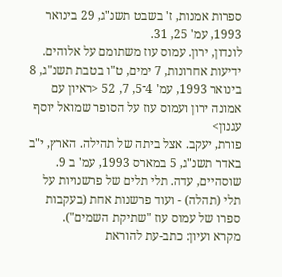ספרות אמנות, ז' בשבט תשנ"ג, 29 בינואר 1993, עמ' 25, 31.
לונדון, ירון. עמוס עוז משתומם על אלוהים. ידיעות אחרונות, 7 ימים, ט"ו בטבת תשנ"ג, 8 בינואר 1993, עמ' 4־5, 7, 52 <ראיון עם אמונה ירון ועמוס עוז על הסופר שמואל יוסף עגנון>
פורת, יעקב. אצל ביתה של תהילה. הארץ, י"ב באדר תשנ"ג, 5 במארס 1993, עמ' ב 9.
שוסהיים, עדה. תלי תלים של פרשנויות על תלי (תהלה) - ועוד פרשנות אחת (בעקבות ספרו של עמוס עוז "שתיקת השמים").
מקרא ועיון: כתב-עת להוראת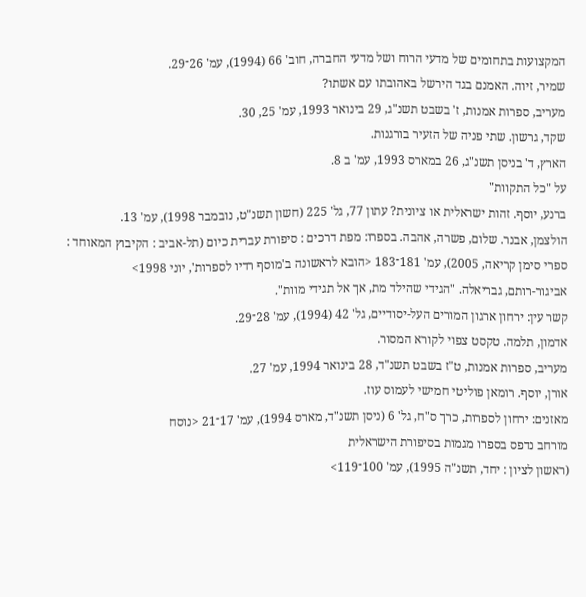המקצועות בתחומים של מדעי הרוח ושל מדעי החברה, חוב' 66 (1994), עמ' 26־29.
שמיר, זיוה. האמנם בגד הירשל באהובתו עם אשתו?
מעריב, ספרות אמנות, ז' בשבט תשנ"ג, 29 בינואר 1993, עמ' 25, 30.
שקד, גרשון. שתי פניה של הזעיר בורגנות.
הארץ, ד' בניסן תשנ"ג, 26 במארס 1993, עמ' ב 8.
על "כל התקוות"
ברנע, יוסף. זהות ישראלית או ציונית? עתון 77, גל' 225 (חשון תשנ"ט, נובמבר 1998), עמ' 13.
הולצמן, אבנר. שלום, פשרה, אהבה. בספרו: מפת דרכים : סיפורת עברית כיום (תל-אביב : הקיבוץ המאוחד : ספרי סימן קריאה, 2005), עמ' 181־183 <הובא לראשונה ב'מוסף רדיו לספרות', יוני 1998>
אביגור-רותם, גבריאלה. "הגידי שהילד מת, אך אל תגידי מוות".
קשר עין: ירחון ארגון המורים העל-יסודיים, גל' 42 (1994), עמ' 28־29.
אדמון, תלמה. טקסט צפוי לקורא המסור.
מעריב, ספרות אמנות, ט"ז בשבט תשנ"ד, 28 בינואר 1994, עמ' 27.
אורן, יוסף. רומאן פוליטי חמישי לעמוס עוז.
מאזנים: ירחון לספרות, כרך ס"ח, גל' 6 (ניסן תשנ"ד, מארס 1994), עמ' 17־21 <נוסח
מורחב נדפס בספרו מגמות בסיפורת הישראלית
(ראשון לציון : יחד, תשנ"ה 1995), עמ' 100־119>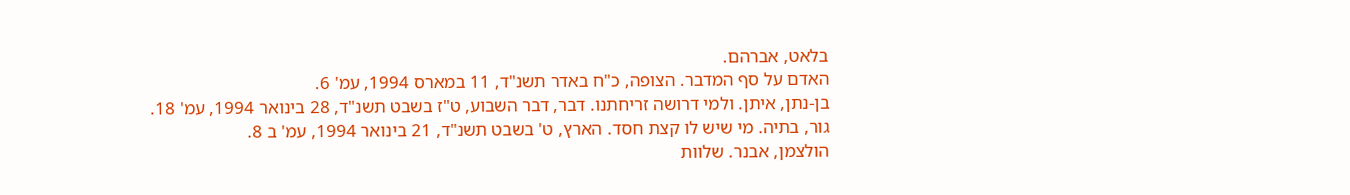בלאט, אברהם.
האדם על סף המדבר. הצופה, כ"ח באדר תשנ"ד, 11 במארס 1994, עמ' 6.
בן-נתן, איתן. ולמי דרושה זריחתנו. דבר, דבר השבוע, ט"ז בשבט תשנ"ד, 28 בינואר 1994, עמ' 18.
גור, בתיה. מי שיש לו קצת חסד. הארץ, ט' בשבט תשנ"ד, 21 בינואר 1994, עמ' ב 8.
הולצמן, אבנר. שלוות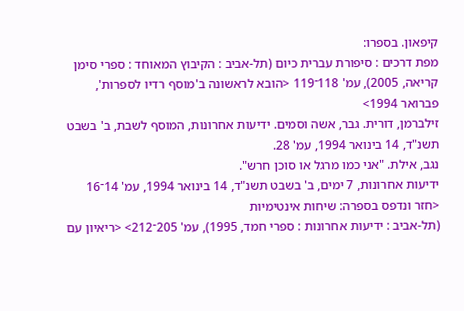קיפאון. בספרו:
מפת דרכים : סיפורת עברית כיום (תל-אביב : הקיבוץ המאוחד : ספרי סימן קריאה, 2005), עמ' 118־119 <הובא לראשונה ב'מוסף רדיו לספרות', פברואר 1994>
זילברמן, דורית. גבר, אשה וסמים. ידיעות אחרונות, המוסף לשבת, ב' בשבט תשנ"ד, 14 בינואר 1994, עמ' 28.
נגב, אילת. "אני כמו מרגל או סוכן חרש".
ידיעות אחרונות, 7 ימים, ב' בשבט תשנ"ד, 14 בינואר 1994, עמ' 14־16 <חזר ונדפס בספרה: שיחות אינטימיות
(תל-אביב : ידיעות אחרונות : ספרי חמד, 1995), עמ' 205־212> <ריאיון עם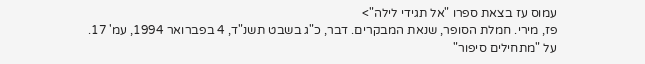עמוס עז בצאת ספרו "אל תגידי לילה">
פז, מירי. חמלת הסופר, שנאת המבקרים. דבר, כ"ג בשבט תשנ"ד, 4 בפברואר 1994, עמ' 17.
על "מתחילים סיפור"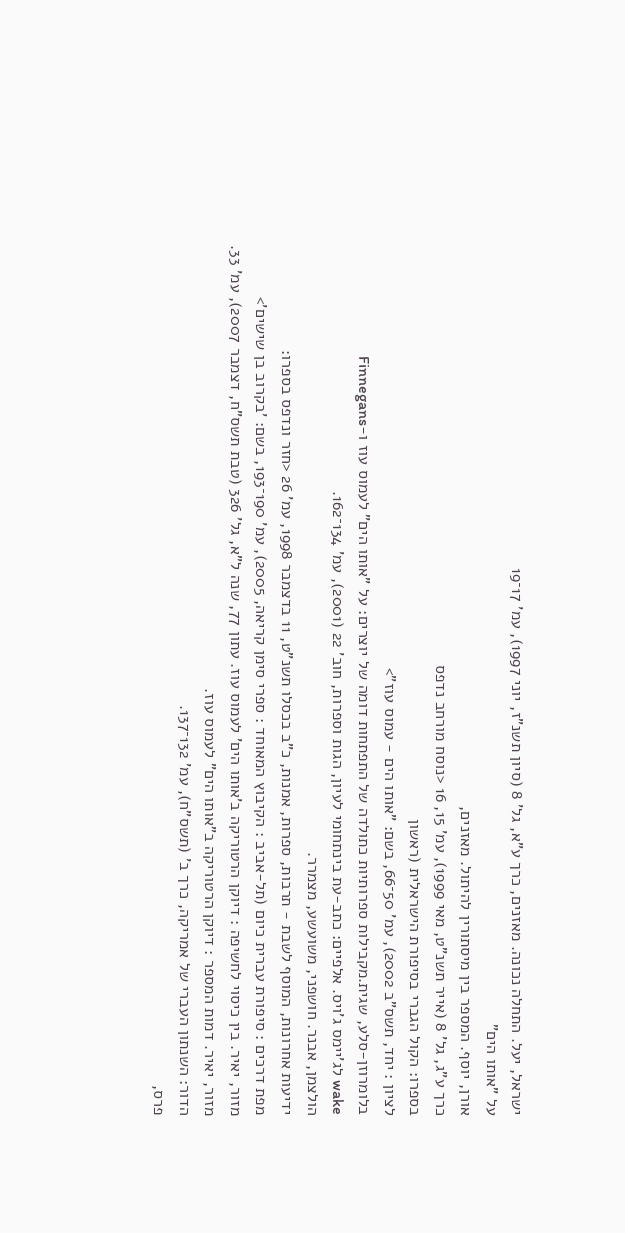ישראל, יעל. התחלה נכונה. מאזנים, כרך ע"א, גל' 8 (סיון תשנ"ז, יוני 1997), עמ' 17־19
על "אותו הים"
אורן, יוסף. המספר בין מיסתורין להיתול. מאזנים,
כרך ע"ג, גל' 8 (אייר תשנ"ט, מאי 1999), עמ' 15, 16 <נוסח מורחב נדפס
בספרו: הקול הגברי בסיפורת הישראלית (ראשון
לציון : יחד, תשס"ב 2002), עמ' 50־66, בשם: "אותו הים - עמוס עוז">
בלומרוזן-סלע, שגית.מקבילות ספרותיות כתולדה של התפתחות דומה של יוצרים: על "אותו הים" לעמוס עוז ו-Finnegans
wake לג'יימס ג'ויס. אלפיים: כתב-עת בינתחומי לעיון, הגות וספרות, חוב' 22 (2001), עמ' 134־162.
הולצמן, אבנר. חושפני, משועשע, מצמרר.
ידיעות אחרונות, המוסף לשבת - תרבות, ספרות, אמנות, כ"ב בכסלו תשנ"ט, 11 בדצמבר 1998, עמ' 26 <חזר ונדפס בספרו:
מפת דרכים : סיפורת עברית כיום (תל-אביב : הקיבוץ המאוחד : ספרי סימן קריאה, 2005), עמ' 190־193, בשם: 'בקרוב בן שישים'>
מזור, יאיר. בין כיסוי לחשיפה : דיוקן הרטוריקה ב'אותו הים' לעמוס עוז. עתון 77, שנה ל"א, גל' 326 (טבת תשס"ח, דצמבר 2007), עמ' 33.
מזור, יאיר. דמות המספר : דיוקן הרטוריקה ב"אותו הים" לעמוס עוז.
הדור: השנתון העברי של אמריקה, כרך ב' (תשס"ח), עמ' 132־137.
פרס,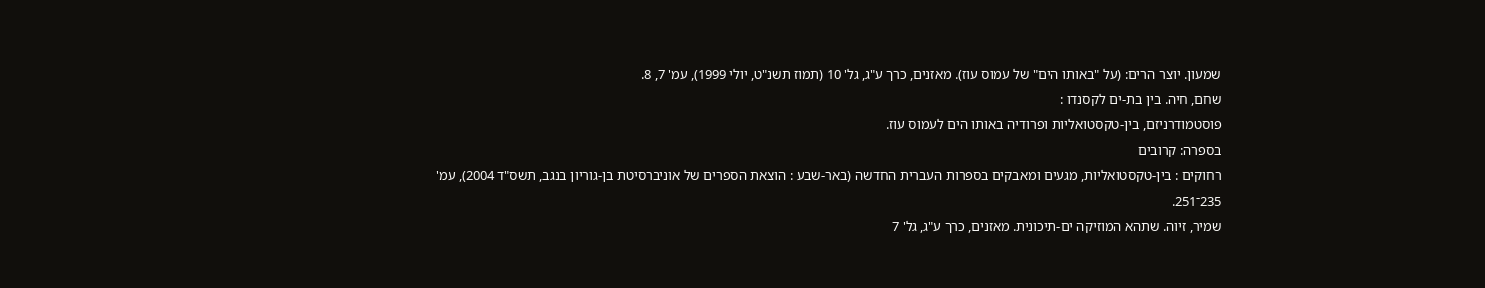שמעון. יוצר הרים: (על "באותו הים" של עמוס עוז). מאזנים, כרך ע"ג, גל' 10 (תמוז תשנ"ט, יולי 1999), עמ' 7, 8.
שחם, חיה. בין בת-ים לקסנדו :
פוסטמודרניזם, בין-טקסטואליות ופרודיה באותו הים לעמוס עוז.
בספרה: קרובים
רחוקים : בין-טקסטואליות, מגעים ומאבקים בספרות העברית החדשה (באר-שבע : הוצאת הספרים של אוניברסיטת בן-גוריון בנגב, תשס"ד 2004), עמ'
235־251.
שמיר, זיוה. שתהא המוזיקה ים-תיכונית. מאזנים, כרך ע"ג, גל' 7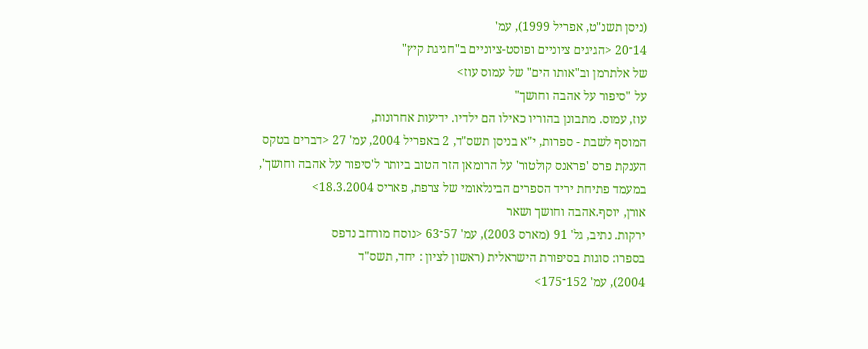(ניסן תשנ"ט, אפריל 1999), עמ'
14־20 <הגיגים ציוניים ופוסט-ציוניים ב"חגיגת קיץ"
של אלתרמן וב"אותו הים" של עמוס עוז>
על "סיפור על אהבה וחושך"
עוז, עמוס. מתבונן בהוריו כאילו הם ילדיו. ידיעות אחרונות,
המוסף לשבת - ספרות, י"א בניסן תשס"ד, 2 באפריל 2004, עמ' 27 <דברים בטקס
הענקת פרס 'פראנס קולטור' על הרומאן הזר הטוב ביותר ל'סיפור על אהבה וחושך',
במעמד פתיחת יריד הספרים הבינלאומי של צרפת, פאריס 18.3.2004>
אורן, יוסף.אהבה וחושך ושאר
ירקות. נתיב, גל' 91 (מארס 2003), עמ' 57־63 <נוסח מורחב נדפס
בספרו: סוגות בסיפורת הישראלית (ראשון לציון : יחד, תשס"ד
2004), עמ' 152־175>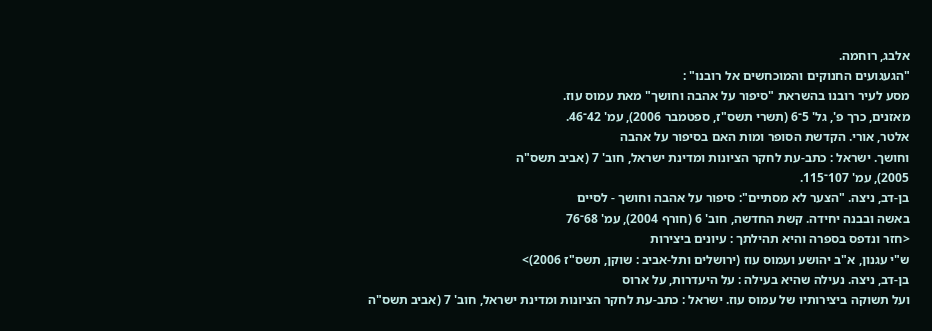אלבג, רוחמה.
"הגעגועים החנוקים והמוכחשים אל רובנו" :
מסע לעיר רובנו בהשראת "סיפור על אהבה וחושך" מאת עמוס עוז.
מאזנים, כרך פ', גל' 5־6 (תשרי תשס"ז, ספטמבר 2006), עמ' 42־46.
אלטר, אורי. הקדשת הסופר ומות האם בסיפור על אהבה
וחושך. ישראל : כתב-עת לחקר הציונות ומדינת ישראל, חוב' 7 (אביב תשס"ה
2005), עמ' 107־115.
בן-דב, ניצה. "הצער לא מסתיים": סיפור על אהבה וחושך - לסיים
באשה ובבנה יחידה. קשת החדשה, חוב' 6 (חורף 2004), עמ' 68־76
<חזר ונדפס בספרה והיא תהילתך : עיונים ביצירות
ש"י עגנון, א"ב יהושע ועמוס עוז (ירושלים ותל-אביב : שוקן, תשס"ז 2006)>
בן-דב, ניצה. נעילה שהיא בעילה : על היעדרות, על ארוס
ועל תשוקה ביצירותיו של עמוס עוז. ישראל : כתב-עת לחקר הציונות ומדינת ישראל, חוב' 7 (אביב תשס"ה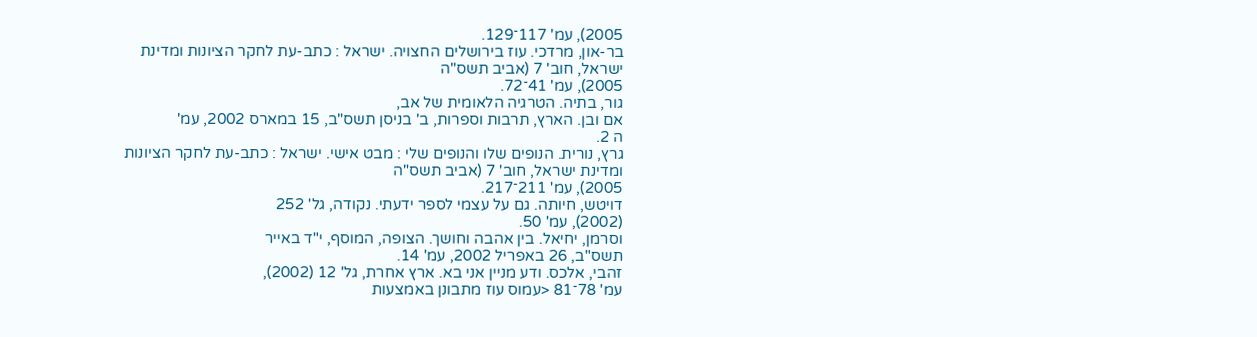2005), עמ' 117־129.
בר-און, מרדכי. עוז בירושלים החצויה. ישראל : כתב-עת לחקר הציונות ומדינת ישראל, חוב' 7 (אביב תשס"ה
2005), עמ' 41־72.
גור, בתיה. הטרגיה הלאומית של אב,
אם ובן. הארץ, תרבות וספרות, ב' בניסן תשס"ב, 15 במארס 2002, עמ'
ה 2.
גרץ, נורית. הנופים שלו והנופים שלי : מבט אישי. ישראל : כתב-עת לחקר הציונות ומדינת ישראל, חוב' 7 (אביב תשס"ה
2005), עמ' 211־217.
דויטש, חיותה. גם על עצמי לספר ידעתי. נקודה, גל' 252
(2002), עמ' 50.
וסרמן, יחיאל. בין אהבה וחושך. הצופה, המוסף, י"ד באייר
תשס"ב, 26 באפריל 2002, עמ' 14.
זהבי, אלכס. ודע מניין אני בא. ארץ אחרת, גל' 12 (2002),
עמ' 78־81 <עמוס עוז מתבונן באמצעות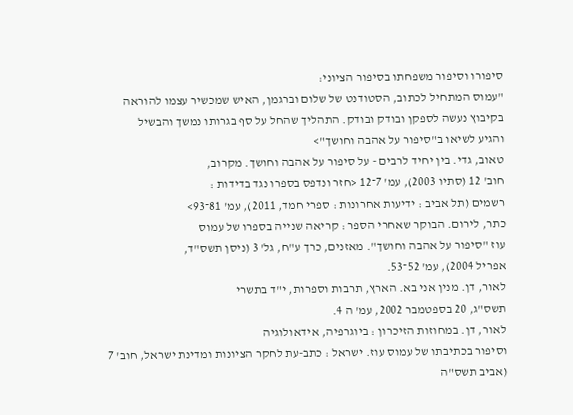סיפורו וסיפור משפחתו בסיפור הציוני:
"עמוס המתחיל לכתוב, הסטודנט של שלום וברגמן, האיש שמכשיר עצמו להוראה
בקיבוץ נעשה לספקן ובודק ובודק. התהליך שהחל על סף בגרותו נמשך והבשיל
והגיע לשיאו ב"סיפור על אהבה וחושך">
טאוב, גדי. בין יחיד לרבים - על סיפור על אהבה וחושך. מקרוב,
חוב' 12 (סתיו 2003), עמ' 7־12 <חזר ונדפס בספרו נגד בדידות :
רשמים (תל אביב : ידיעות אחרונות : ספרי חמד, 2011), עמ' 81־93>
כתר, לירום. הבוקר שאחרי הספר : קריאה שנייה בספרו של עמוס
עוז "סיפור על אהבה וחושך". מאזנים, כרך ע"ח, גל' 3 (ניסן תשס"ד,
אפריל 2004), עמ' 52־53.
לאור, דן. מנין אני בא. הארץ, תרבות וספרות, י"ד בתשרי
תשס"ג, 20 בספטמבר 2002, עמ' ה 4.
לאור, דן. במחוזות הזיכרון : ביוגרפיה, אידאולוגיה
וסיפור בכתיבתו של עמוס עוז. ישראל : כתב-עת לחקר הציונות ומדינת ישראל, חוב' 7 (אביב תשס"ה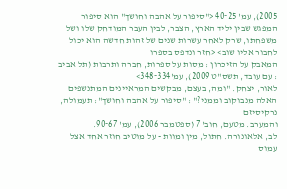2005), עמ' 25־40 <"סיפור על אהבה וחושך" הוא סיפור המפגש שבין יליד הארץ, הצבר, לבין העבר המודחק שלו ושל משפחתו, שרק לאחר עשרות שנים של זהות חדשה הוא יכול לחבור אליו שוב> <חזר ונדפס בספרו
המאבק על הזיכרון : מסות על ספרות, חברה ותרבות (תל אביב : עם עובד, תשס"ט 2009), עמ'334־348>
לאור, יצחק. "ומה, בעצם, מבקשים המראיינים המתנשפים
האלה מנבוקוב וממני?" : "סיפור על אהבה וחושך": תעמולה, נרקיסיזם
והמערב. מטעם, חוב' 7 (ספטמבר 2006), עמ' 67־90.
לב, אלאונורה. חתול, מין ומוות - על מוטיב חוזר אחד אצל עמוס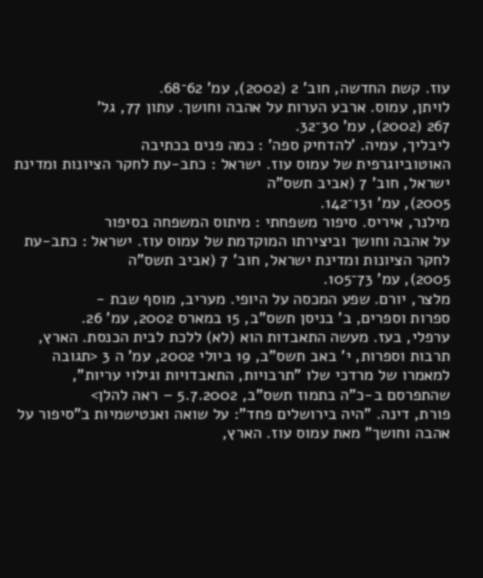עוז. קשת החדשה, חוב' 2 (2002), עמ' 62־68.
לויתן, עמוס. ארבע הערות על אהבה וחושך. עתון 77, גל'
267 (2002), עמ' 30־32.
ליבליך, עמיה. 'להדחיק ספה' : כמה פנים בכתיבה
האוטוביוגרפית של עמוס עוז. ישראל : כתב-עת לחקר הציונות ומדינת ישראל, חוב' 7 (אביב תשס"ה
2005), עמ' 131־142.
מילנר, איריס. סיפור משפחתי : מיתוס המשפחה בסיפור
על אהבה וחושך וביצירתו המוקדמת של עמוס עוז. ישראל : כתב-עת לחקר הציונות ומדינת ישראל, חוב' 7 (אביב תשס"ה
2005), עמ' 73־105.
מלצר, יורם. שפע המכסה על היופי. מעריב, מוסף שבת -
ספרות וספרים, ב' בניסן תשס"ב, 15 במארס 2002, עמ' 26.
ערפלי, בעז. מעשה התאבדות הוא (לא) ללכת לבית הכנסת. הארץ, תרבות וספרות, י' באב תשס"ב, 19 ביולי 2002, עמ' ה 3 <תגובה למאמרו של מרדכי שלו "תרבויות, התאבדויות וגילוי עריות", שהתפרסם ב-כ"ה בתמוז תשס"ב, 5.7.2002 – ראה להלן>
פורת, דינה. "היה בירושלים פחד": על שואה ואנטישמיות ב"סיפור על אהבה וחושך" מאת עמוס עוז. הארץ,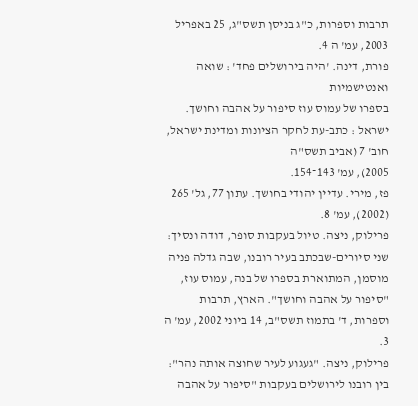תרבות וספרות, כ"ג בניסן תשס"ג, 25 באפריל 2003, עמ' ה 4.
פורת, דינה. 'היה בירושלים פחד' : שואה ואנטישמיות
בספרו של עמוס עוז סיפור על אהבה וחושך. ישראל : כתב-עת לחקר הציונות ומדינת ישראל, חוב' 7 (אביב תשס"ה
2005), עמ' 143־154.
פז, מירי. עדיין יהודי בחושך. עתון 77, גל' 265 (2002), עמ' 8.
פרילוק, ניצה. טיול בעקבות סופר, דודה ונסיך: שני סיורים-שבכתב בעיר רובנו, שבה גדלה פניה מוסמן, המתוארת בספרו של בנה, עמוס עוז, "סיפור על אהבה וחושך". הארץ, תרבות וספרות, ד' בתמוז תשס"ב, 14 ביוני 2002, עמ' ה 3.
פרילוק, ניצה. "געגוע לעיר שחוצה אותה נהר": בין רובנו לירושלים בעקבות "סיפור על אהבה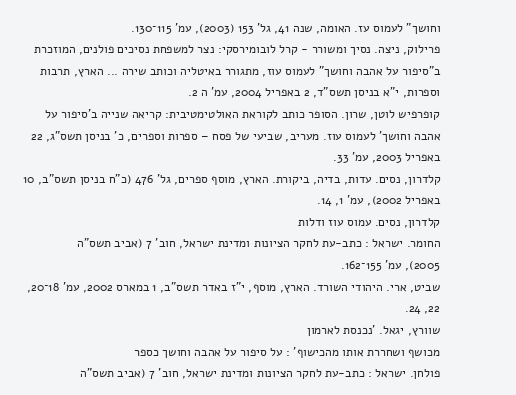וחושך" לעמוס עז. האומה, שנה 41, גל' 153 (2003), עמ' 115־130.
פרילוק, ניצה. נסיך ומשורר - קרל לובומירסקי: נצר למשפחת נסיכים פולנים, המוזכרת ב"סיפור על אהבה וחושך" לעמוס עוז, מתגורר באיטליה וכותב שירה ... הארץ, תרבות וספרות, י"א בניסן תשס"ד, 2 באפריל 2004, עמ' ה 2.
קופרפיש לוטן, שרון. הסופר כותב לקוראת האולטימטיבית: קריאה שנייה ב'סיפור על אהבה וחושך' לעמוס עוז. מעריב, שביעי של פסח – ספרות וספרים, כ' בניסן תשס"ג, 22 באפריל 2003, עמ' 33.
קלדרון, נסים. עדות, בדיה, ביקורת. הארץ, מוסף ספרים, גל' 476 (כ"ח בניסן תשס"ב, 10 באפריל 2002), עמ' 1, 14.
קלדרון, נסים. עמוס עוז ודלות
החומר. ישראל : כתב-עת לחקר הציונות ומדינת ישראל, חוב' 7 (אביב תשס"ה
2005), עמ' 155־162.
שביט, ארי. היהודי השורד. הארץ, מוסף, י"ז באדר תשס"ב, 1 במארס 2002, עמ' 18־20, 22, 24.
שוורץ, יגאל. 'נכנסת לארמון
מכושף ושחררת אותו מהכישוף' : על סיפור על אהבה וחושך כספר
פולחן. ישראל : כתב-עת לחקר הציונות ומדינת ישראל, חוב' 7 (אביב תשס"ה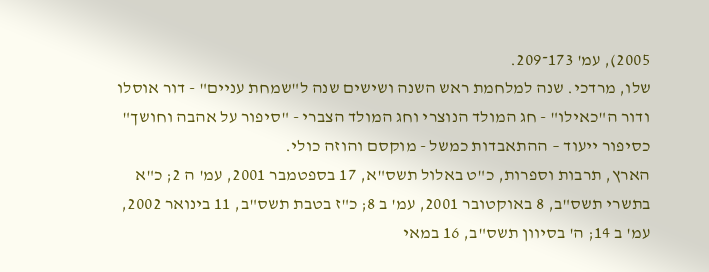2005), עמ' 173־209.
שלו, מרדכי. שנה למלחמת ראש השנה ושישים שנה ל"שמחת עניים" - דור אוסלו ודור ה"כאילו" - חג המולד הנוצרי וחג המולד הצברי - "סיפור על אהבה וחושך" כסיפור ייעוד – ההתאבדות כמשל - מוקסם והוזה כולי.
הארץ, תרבות וספרות, כ"ט באלול תשס"א, 17 בספטמבר 2001, עמ' ה 2; כ"א בתשרי תשס"ב, 8 באוקטובר 2001, עמ' ב 8; כ"ז בטבת תשס"ב, 11 בינואר 2002, עמ' ב 14; ה' בסיוון תשס"ב, 16 במאי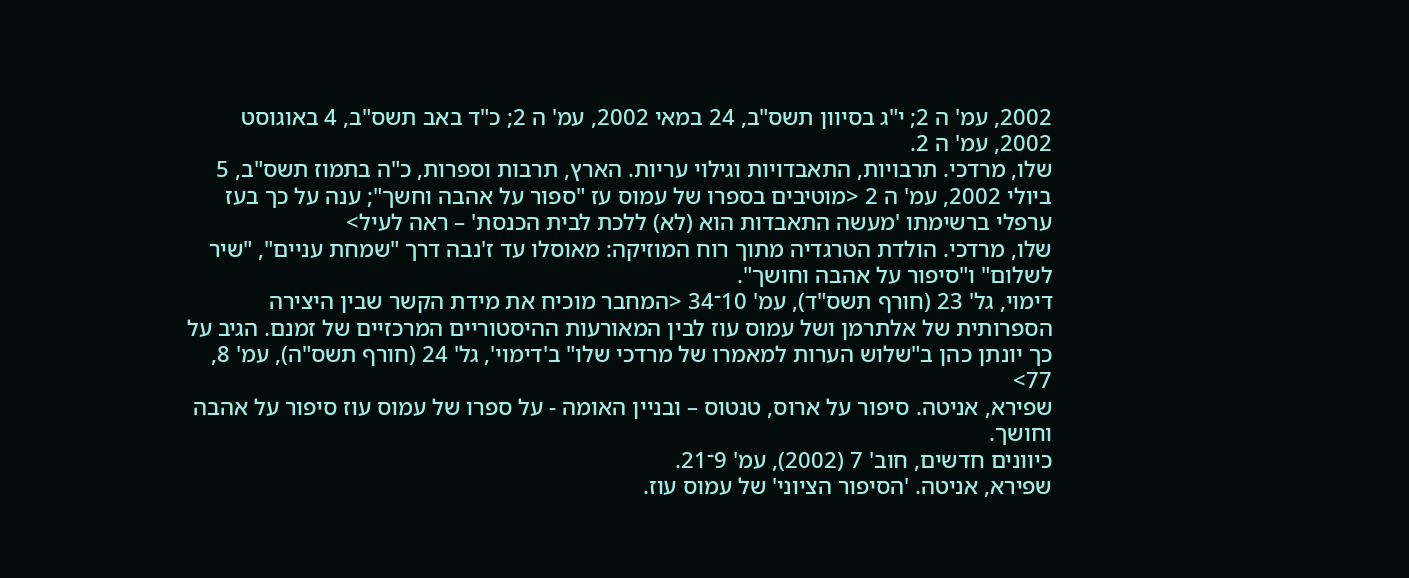2002, עמ' ה 2; י"ג בסיוון תשס"ב, 24 במאי 2002, עמ' ה 2; כ"ד באב תשס"ב, 4 באוגוסט 2002, עמ' ה 2.
שלו, מרדכי. תרבויות, התאבדויות וגילוי עריות. הארץ, תרבות וספרות, כ"ה בתמוז תשס"ב, 5 ביולי 2002, עמ' ה 2 <מוטיבים בספרו של עמוס עז "ספור על אהבה וחשך"; ענה על כך בעז ערפלי ברשימתו 'מעשה התאבדות הוא (לא) ללכת לבית הכנסת' – ראה לעיל>
שלו, מרדכי. הולדת הטרגדיה מתוך רוח המוזיקה: מאוסלו עד ז'נבה דרך "שמחת עניים", "שיר לשלום" ו"סיפור על אהבה וחושך".
דימוי, גל' 23 (חורף תשס"ד), עמ' 10־34 <המחבר מוכיח את מידת הקשר שבין היצירה הספרותית של אלתרמן ושל עמוס עוז לבין המאורעות ההיסטוריים המרכזיים של זמנם. הגיב על כך יונתן כהן ב"שלוש הערות למאמרו של מרדכי שלו" ב'דימוי', גל' 24 (חורף תשס"ה), עמ' 8, 77>
שפירא, אניטה. סיפור על ארוס, טנטוס – ובניין האומה - על ספרו של עמוס עוז סיפור על אהבה וחושך.
כיוונים חדשים, חוב' 7 (2002), עמ' 9־21.
שפירא, אניטה. 'הסיפור הציוני' של עמוס עוז.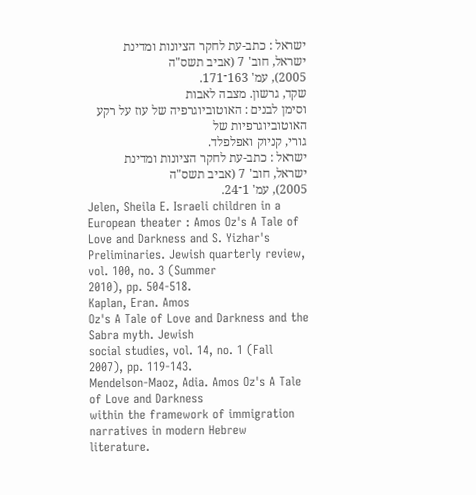ישראל : כתב-עת לחקר הציונות ומדינת ישראל, חוב' 7 (אביב תשס"ה
2005), עמ' 163־171.
שקד, גרשון. מצבה לאבות
וסימן לבנים : האוטוביוגרפיה של עוז על רקע האוטוביוגרפיות של
גורי, קניוק ואפלפלד.
ישראל : כתב-עת לחקר הציונות ומדינת ישראל, חוב' 7 (אביב תשס"ה
2005), עמ' 1־24.
Jelen, Sheila E. Israeli children in a
European theater : Amos Oz's A Tale of Love and Darkness and S. Yizhar's
Preliminaries. Jewish quarterly review, vol. 100, no. 3 (Summer
2010), pp. 504-518.
Kaplan, Eran. Amos
Oz's A Tale of Love and Darkness and the Sabra myth. Jewish
social studies, vol. 14, no. 1 (Fall 2007), pp. 119-143.
Mendelson-Maoz, Adia. Amos Oz's A Tale of Love and Darkness
within the framework of immigration narratives in modern Hebrew literature.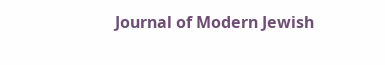Journal of Modern Jewish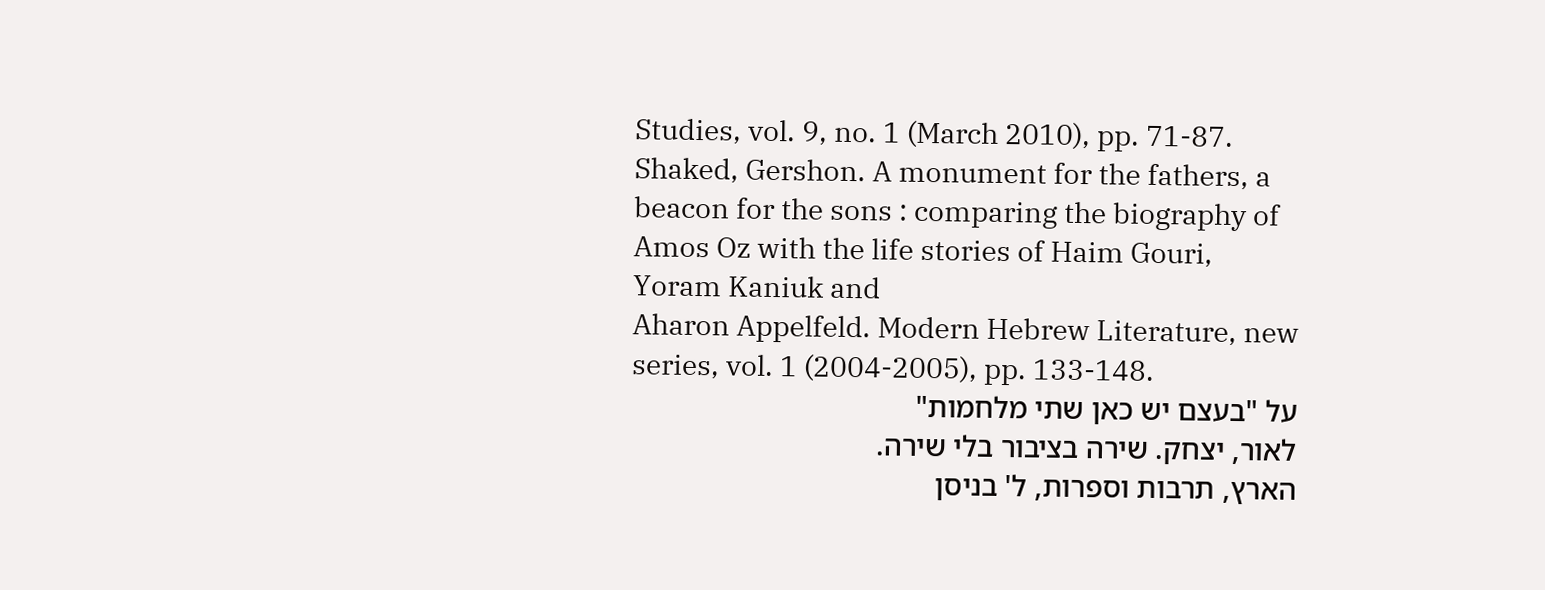Studies, vol. 9, no. 1 (March 2010), pp. 71-87.
Shaked, Gershon. A monument for the fathers, a beacon for the sons : comparing the biography of
Amos Oz with the life stories of Haim Gouri,
Yoram Kaniuk and
Aharon Appelfeld. Modern Hebrew Literature, new series, vol. 1 (2004-2005), pp. 133-148.
על "בעצם יש כאן שתי מלחמות"
לאור, יצחק. שירה בציבור בלי שירה.
הארץ, תרבות וספרות, ל' בניסן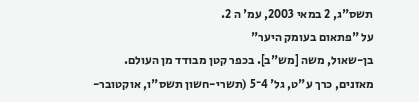תשס"ג, 2 במאי 2003, עמ' ה 2.
על "פתאום בעומק היער"
בן-שאול, משה [מש"ב]. בכפר קטן מבודד מן העולם.
מאזנים, כרך ע"ט, גל' 4־5 (תשרי-חשון תשס"ו, אוקטובר-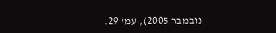נובמבר 2005), עמ' 29.